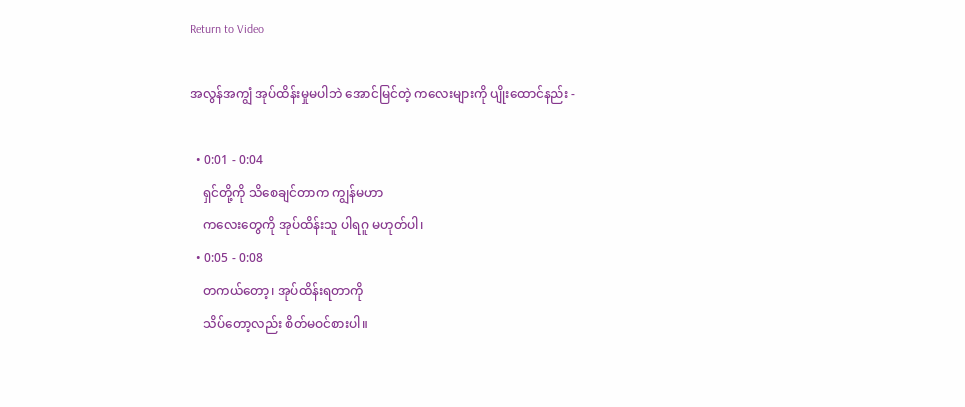Return to Video

အလွန်အကျွံ အုပ်ထိန်းမှုမပါဘဲ အောင်မြင်တဲ့ ကလေးများကို ပျိုးထောင်နည်း -

  • 0:01 - 0:04
    ရှင်တို့ကို သိစေချင်တာက ကျွန်မဟာ
    ကလေးတွေကို အုပ်ထိန်းသူ ပါရဂူ မဟုတ်ပါ၊
  • 0:05 - 0:08
    တကယ်တော့၊ အုပ်ထိန်းရတာကို
    သိပ်တော့လည်း စိတ်မဝင်စားပါ။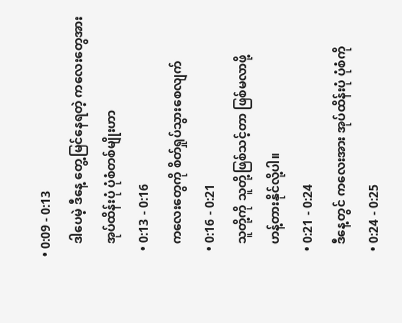• 0:09 - 0:13
    ဒါပေမဲ့ ဒီနေ့ တွေ့မြင်နေရတဲ့ ကလေးတွေအား
    အုပ်ထိန်းပုံ ပုံစံတစ်မျိုးဟာ
  • 0:13 - 0:16
    ကလေးတွေကို စိတ်ရှုပ်သွားစေလျက်
  • 0:16 - 0:21
    သူတို့ကို သူတို့ဖြစ်သင့်တာ ဖြစ်မလာဖို့
    ဟန့်တားနိုင်လို့ပါ။
  • 0:21 - 0:24
    ဒီနေ့တွင် ကလေးအား အုပ်ထိန်းပုံ ပုံစံကို
  • 0:24 - 0:25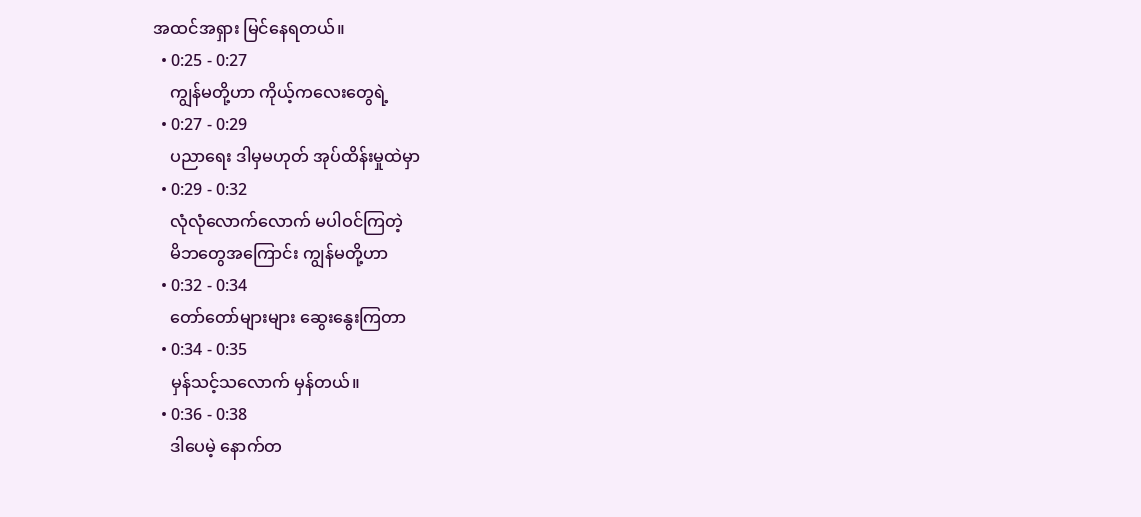အထင်အရှား မြင်နေရတယ်။
  • 0:25 - 0:27
    ကျွန်မတို့ဟာ ကိုယ့်ကလေးတွေရဲ့
  • 0:27 - 0:29
    ပညာရေး ဒါမှမဟုတ် အုပ်ထိန်းမှုထဲမှာ
  • 0:29 - 0:32
    လုံလုံလောက်လောက် မပါဝင်ကြတဲ့
    မိဘတွေအကြောင်း ကျွန်မတို့ဟာ
  • 0:32 - 0:34
    တော်တော်များများ ဆွေးနွေးကြတာ
  • 0:34 - 0:35
    မှန်သင့်သလောက် မှန်တယ်။
  • 0:36 - 0:38
    ဒါပေမဲ့ နောက်တ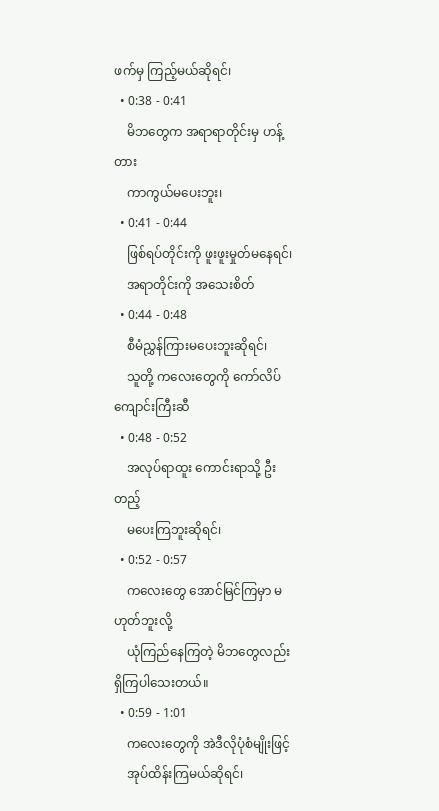ဖက်မှ ကြည့်မယ်ဆိုရင်၊
  • 0:38 - 0:41
    မိဘတွေက အရာရာတိုင်းမှ ဟန့်တား
    ကာကွယ်မပေးဘူး၊
  • 0:41 - 0:44
    ဖြစ်ရပ်တိုင်းကို ဖူးဖူးမှုတ်မနေရင်၊
    အရာတိုင်းကို အသေးစိတ်
  • 0:44 - 0:48
    စီမံညွှန်ကြားမပေးဘူးဆိုရင်၊
    သူတို့ ကလေးတွေကို ကော်လိပ်ကျောင်းကြီးဆီ
  • 0:48 - 0:52
    အလုပ်ရာထူး ကောင်းရာသို့ ဦးတည့်
    မပေးကြဘူးဆိုရင်၊
  • 0:52 - 0:57
    ကလေးတွေ အောင်မြင်ကြမှာ မဟုတ်ဘူးလို့
    ယုံကြည်နေကြတဲ့ မိဘတွေလည်း ရှိကြပါသေးတယ်။
  • 0:59 - 1:01
    ကလေးတွေကို အဲဒီလိုပုံစံမျိုးဖြင့်
    အုပ်ထိန်းကြမယ်ဆိုရင်၊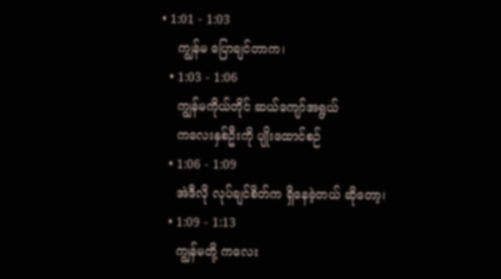• 1:01 - 1:03
    ကျွန်မ ပြောချင်တာက၊
  • 1:03 - 1:06
    ကျွန်မကိုယ်တိုင် ဆယ်ကျော်အရွယ်
    ကလေးနှစ်ဦးကို ပျိုးထောင်စဉ်
  • 1:06 - 1:09
    အဲဒီလို လုပ်ချင်စိတ်က ရှိနေခဲ့တယ် ဆိုတော့၊
  • 1:09 - 1:13
    ကျွန်မတို့ ကလေး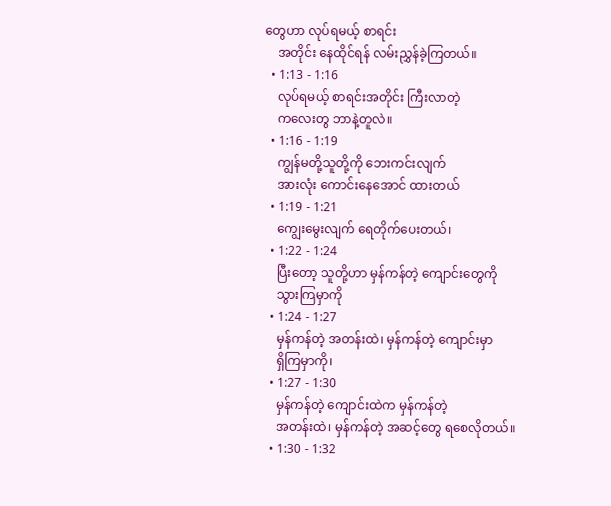တွေဟာ လုပ်ရမယ့် စာရင်း
    အတိုင်း နေထိုင်ရန် လမ်းညွှန်ခဲ့ကြတယ်။
  • 1:13 - 1:16
    လုပ်ရမယ့် စာရင်းအတိုင်း ကြီးလာတဲ့
    ကလေးတွ ဘာနဲ့တူလဲ။
  • 1:16 - 1:19
    ကျွန်မတို့သူတို့ကို ဘေးကင်းလျက်
    အားလုံး ကောင်းနေအောင် ထားတယ်
  • 1:19 - 1:21
    ကျွေးမွေးလျက် ရေတိုက်ပေးတယ်၊
  • 1:22 - 1:24
    ပြီးတော့ သူတို့ဟာ မှန်ကန်တဲ့ ကျောင်းတွေကို
    သွားကြမှာကို
  • 1:24 - 1:27
    မှန်ကန်တဲ့ အတန်းထဲ၊ မှန်ကန်တဲ့ ကျောင်းမှာ
    ရှိကြမှာကို၊
  • 1:27 - 1:30
    မှန်ကန်တဲ့ ကျောင်းထဲက မှန်ကန်တဲ့
    အတန်းထဲ၊ မှန်ကန်တဲ့ အဆင့်တွေ ရစေလိုတယ်။
  • 1:30 - 1:32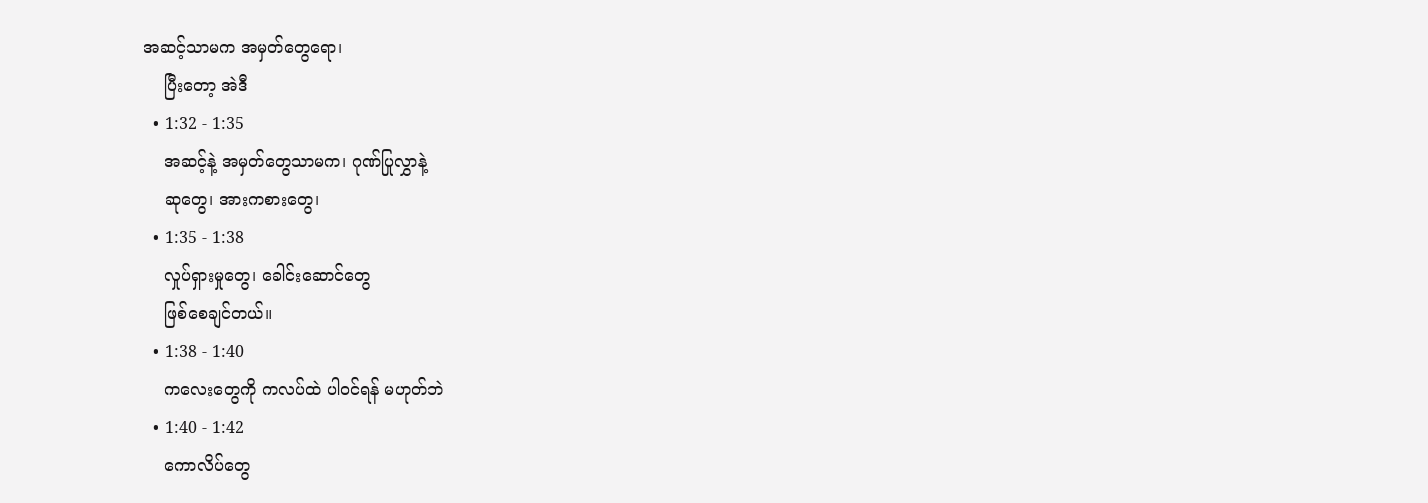အဆင့်သာမက အမှတ်တွေရော၊
    ပြီးတော့ အဲဒီ
  • 1:32 - 1:35
    အဆင့်နဲ့ အမှတ်တွေသာမက၊ ဂုဏ်ပြုလွှာနဲ့
    ဆုတွေ၊ အားကစားတွေ၊
  • 1:35 - 1:38
    လှုပ်ရှားမှုတွေ၊ ခေါင်းဆောင်တွေ
    ဖြစ်စေချင်တယ်။
  • 1:38 - 1:40
    ကလေးတွေကို ကလပ်ထဲ ပါဝင်ရန် မဟုတ်ဘဲ
  • 1:40 - 1:42
    ကောလိပ်တွေ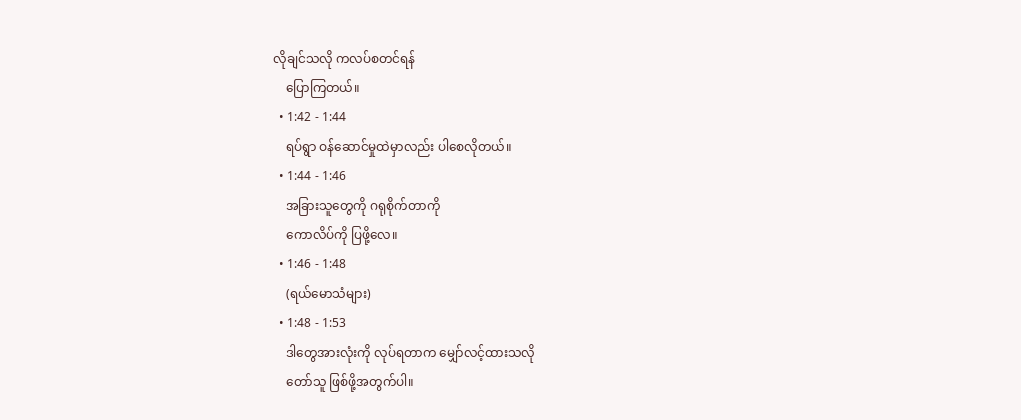လိုချင်သလို ကလပ်စတင်ရန်
    ပြောကြတယ်။
  • 1:42 - 1:44
    ရပ်ရွာ ဝန်ဆောင်မှုထဲမှာလည်း ပါစေလိုတယ်။
  • 1:44 - 1:46
    အခြားသူတွေကို ဂရုစိုက်တာကို
    ကောလိပ်ကို ပြဖို့လေ။
  • 1:46 - 1:48
    (ရယ်မောသံများ)
  • 1:48 - 1:53
    ဒါတွေအားလုံးကို လုပ်ရတာက မျှော်လင့်ထားသလို
    တော်သူ ဖြစ်ဖို့အတွက်ပါ။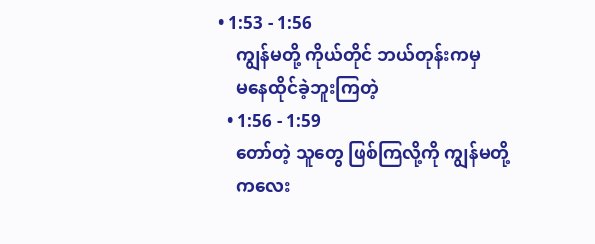• 1:53 - 1:56
    ကျွန်မတို့ ကိုယ်တိုင် ဘယ်တုန်းကမှ
    မနေထိုင်ခဲ့ဘူးကြတဲ့
  • 1:56 - 1:59
    တော်တဲ့ သူတွေ ဖြစ်ကြလို့ကို ကျွန်မတို့
    ကလေး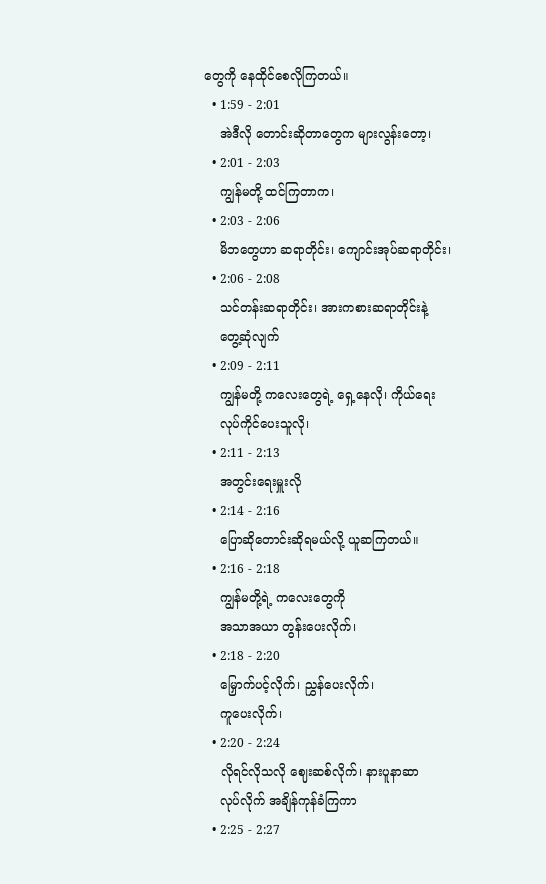တွေကို နေထိုင်စေလိုကြတယ်။
  • 1:59 - 2:01
    အဲဒီလို တောင်းဆိုတာတွေက များလွန်းတော့၊
  • 2:01 - 2:03
    ကျွန်မတို့ ထင်ကြတာက၊
  • 2:03 - 2:06
    မိဘတွေဟာ ဆရာတိုင်း၊ ကျောင်းအုပ်ဆရာတိုင်း၊
  • 2:06 - 2:08
    သင်တန်းဆရာတိုင်း၊ အားကစားဆရာတိုင်းနဲ့
    တွေ့ဆုံလျက်
  • 2:09 - 2:11
    ကျွန်မတို့ ကလေးတွေရဲ့ ရှေ့နေလို၊ ကိုယ်ရေး
    လုပ်ကိုင်ပေးသူလို၊
  • 2:11 - 2:13
    အတွင်းရေးမှူးလို
  • 2:14 - 2:16
    ပြောဆိုတောင်းဆိုရမယ်လို့ ယူဆကြတယ်။
  • 2:16 - 2:18
    ကျွန်မတို့ရဲ့ ကလေးတွေကို
    အသာအယာ တွန်းပေးလိုက်၊
  • 2:18 - 2:20
    မြှောက်ပင့်လိုက်၊ ညွှန်ပေးလိုက်၊
    ကူပေးလိုက်၊
  • 2:20 - 2:24
    လိုရင်လိုသလို ဈေးဆစ်လိုက်၊ နားပူနာဆာ
    လုပ်လိုက် အချိန်ကုန်ခံကြကာ
  • 2:25 - 2:27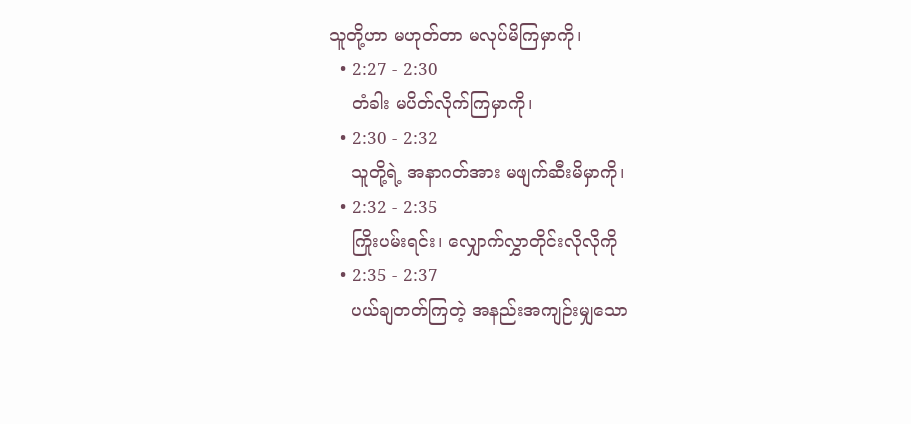သူတို့ဟာ မဟုတ်တာ မလုပ်မိကြမှာကို၊
  • 2:27 - 2:30
    တံခါး မပိတ်လိုက်ကြမှာကို၊
  • 2:30 - 2:32
    သူတို့ရဲ့ အနာဂတ်အား မဖျက်ဆီးမိမှာကို၊
  • 2:32 - 2:35
    ကြိုးပမ်းရင်း၊ လျှောက်လွှာတိုင်းလိုလိုကို
  • 2:35 - 2:37
    ပယ်ချတတ်ကြတဲ့ အနည်းအကျဉ်းမျှသော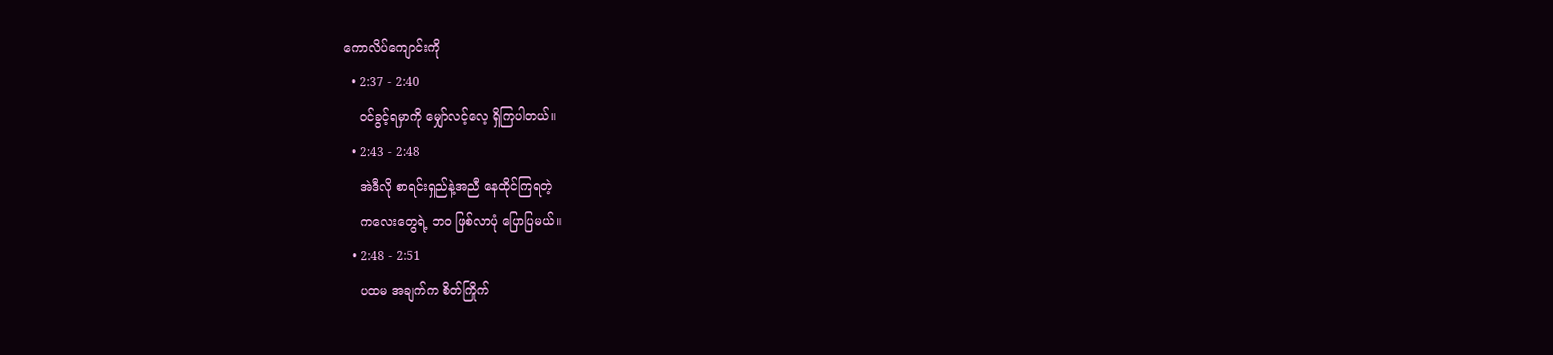ကောလိပ်ကျောင်းကို
  • 2:37 - 2:40
    ဝင်ခွင့်ရမှာကို မျှော်လင့်လေ့ ရှိကြပါတယ်။
  • 2:43 - 2:48
    အဲဒီလို စာရင်းရှည်နဲ့အညီ နေထိုင်ကြရတဲ့
    ကလေးတွေရဲ့ ဘဝ ဖြစ်လာပုံ ပြောပြမယ်။
  • 2:48 - 2:51
    ပထမ အချက်က စိတ်ကြိုက်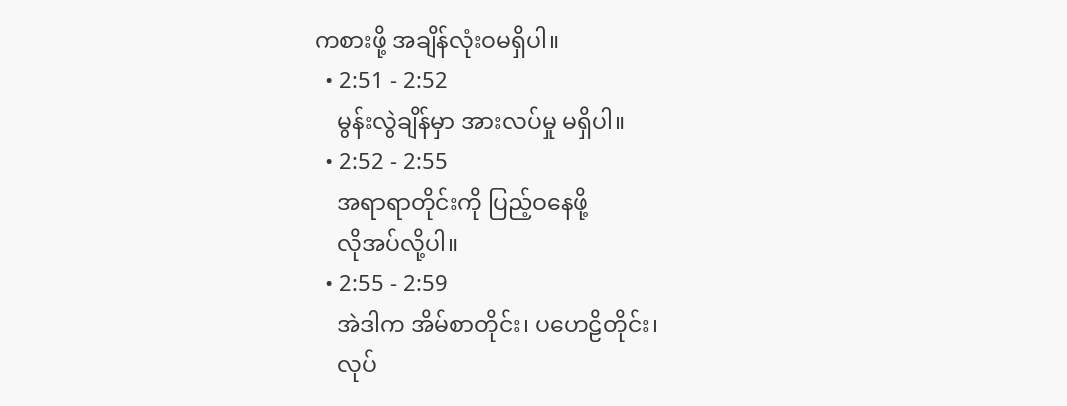ကစားဖို့ အချိန်လုံးဝမရှိပါ။
  • 2:51 - 2:52
    မွန်းလွဲချိန်မှာ အားလပ်မှု မရှိပါ။
  • 2:52 - 2:55
    အရာရာတိုင်းကို ပြည့်ဝနေဖို့
    လိုအပ်လို့ပါ။
  • 2:55 - 2:59
    အဲဒါက အိမ်စာတိုင်း၊ ပဟေဠိတိုင်း၊
    လုပ်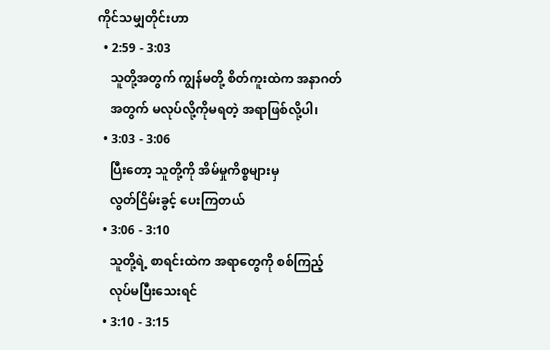ကိုင်သမျှတိုင်းဟာ
  • 2:59 - 3:03
    သူတို့အတွက် ကျွန်မတို့ စိတ်ကူးထဲက အနာဂတ်
    အတွက် မလုပ်လို့ကိုမရတဲ့ အရာဖြစ်လို့ပါ၊
  • 3:03 - 3:06
    ပြီးတော့ သူတို့ကို အိမ်မှုကိစ္စများမှ
    လွတ်ငြိမ်းခွင့် ပေးကြတယ်
  • 3:06 - 3:10
    သူတို့ရဲ့ စာရင်းထဲက အရာတွေကို စစ်ကြည့်
    လုပ်မပြီးသေးရင်
  • 3:10 - 3:15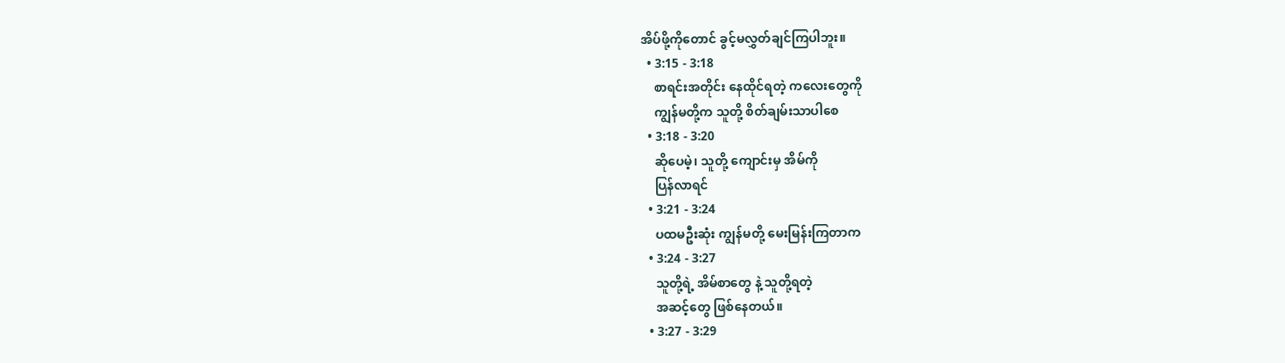အိပ်ဖို့ကိုတောင် ခွင့်မလွှတ်ချင်ကြပါဘူး။
  • 3:15 - 3:18
    စာရင်းအတိုင်း နေထိုင်ရတဲ့ ကလေးတွေကို
    ကျွန်မတို့က သူတို့ စိတ်ချမ်းသာပါစေ
  • 3:18 - 3:20
    ဆိုပေမဲ့၊ သူတို့ ကျောင်းမှ အိမ်ကို
    ပြန်လာရင်
  • 3:21 - 3:24
    ပထမဦးဆုံး ကျွန်မတို့ မေးမြန်းကြတာက
  • 3:24 - 3:27
    သူတို့ရဲ့ အိမ်စာတွေ နဲ့ သူတို့ရတဲ့
    အဆင့်တွေ ဖြစ်နေတယ်။
  • 3:27 - 3:29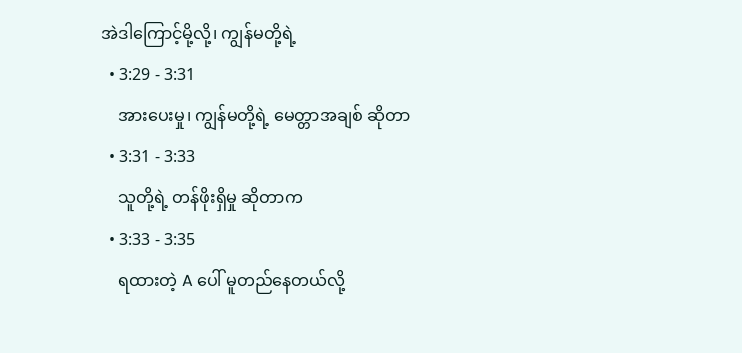အဲဒါကြောင့်မို့လို့၊ ကျွန်မတို့ရဲ့
  • 3:29 - 3:31
    အားပေးမှု၊ ကျွန်မတို့ရဲ့ မေတ္တာအချစ် ဆိုတာ
  • 3:31 - 3:33
    သူတို့ရဲ့ တန်ဖိုးရှိမှု ဆိုတာက
  • 3:33 - 3:35
    ရထားတဲ့ A ပေါ် မူတည်နေတယ်လို့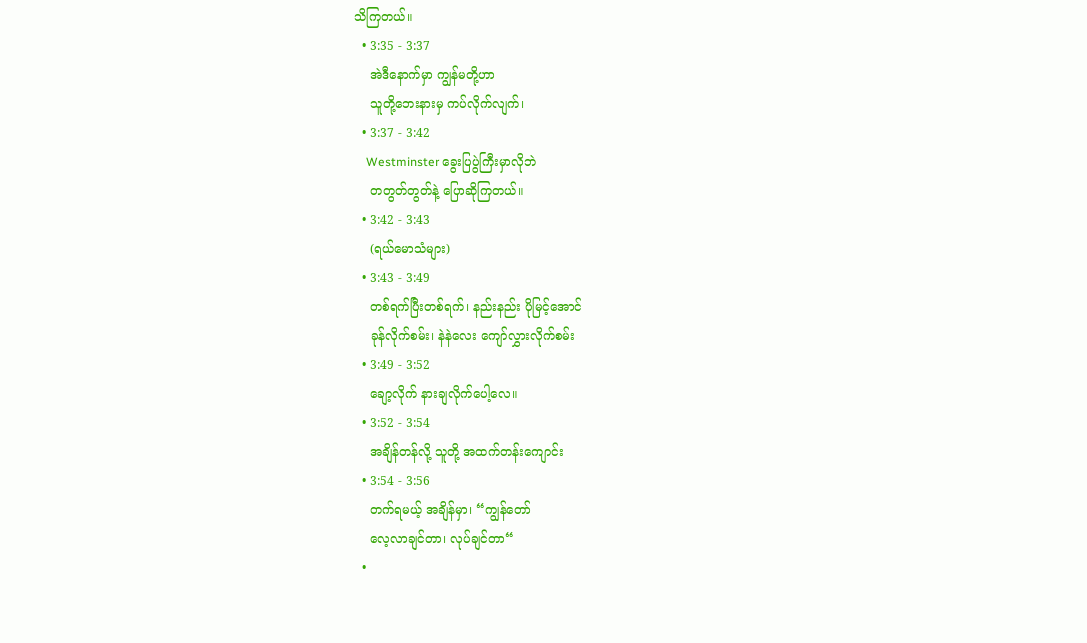သိကြတယ်။
  • 3:35 - 3:37
    အဲဒီနောက်မှာ ကျွန်မတို့ဟာ
    သူတို့ဘေးနားမှ ကပ်လိုက်လျက်၊
  • 3:37 - 3:42
    Westminster ခွေးပြပွဲကြီးမှာလိုဘဲ
    တတွတ်တွတ်နဲ့ ပြောဆိုကြတယ်။
  • 3:42 - 3:43
    (ရယ်မောသံများ)
  • 3:43 - 3:49
    တစ်ရက်ပြီးတစ်ရက်၊ နည်းနည်း ပိုမြင့်အောင်
    ခုန်လိုက်စမ်း၊ နဲနဲလေး ကျော်လွှားလိုက်စမ်း
  • 3:49 - 3:52
    ချော့လိုက် နားချလိုက်ပေါ့လေ။
  • 3:52 - 3:54
    အချိန်တန်လို့ သူတို့ အထက်တန်းကျောင်း
  • 3:54 - 3:56
    တက်ရမယ့် အချိန်မှာ၊ “ကျွန်တော်
    လေ့လာချင်တာ၊ လုပ်ချင်တာ“
  •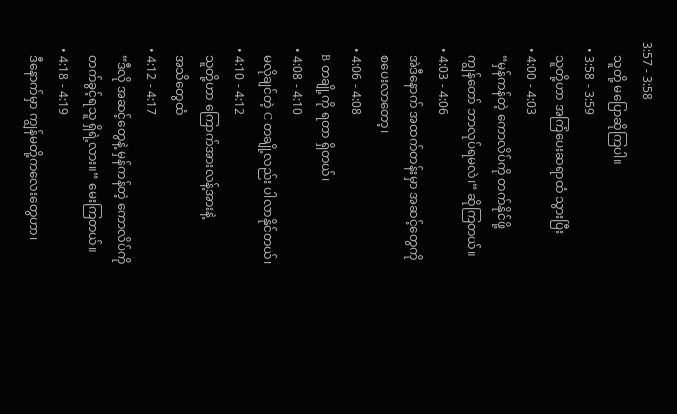3:57 - 3:58
    သူတို့ မပြောဆိုကြပါ။
  • 3:58 - 3:59
    သူတို့ဟာ အကြံပေးဆရာထံ သွားပြီး
  • 4:00 - 4:03
    “မှန်ကန်တဲ့ ကောလိပ်ကို တက်နိုင်ဖို့
    ကျွန်တော် ဘာလုပ်ရမလဲ၊“ ဆိုကြတယ်။
  • 4:03 - 4:06
    အဲဒီနောက် အထက်တန်းမှာ အဆင့်တွေကို
    စပေးလာတော့၊
  • 4:06 - 4:08
    B တချို့ကို ရတာ ရှိတယ်၊
  • 4:08 - 4:10
    မလိုချင်တဲ့ C တချို့လည်း ပါလာနိုင်တယ်၊
  • 4:10 - 4:12
    သူတို့ဟာ ကြောက်အားလန့်အားနဲ့
    အသိတွေထံ
  • 4:12 - 4:17
    “ဒီလို အဆင့်တွေနဲ့ မှန်ကန်တဲ့ ကောလိပ်ကို
    တက်ခွင့်ရသူ ရှိရဲ့လား။“ မေးကြတယ်။
  • 4:18 - 4:19
    ဒီနောက်မှာ ကျွန်မတို့ကလေးတွေဟာ၊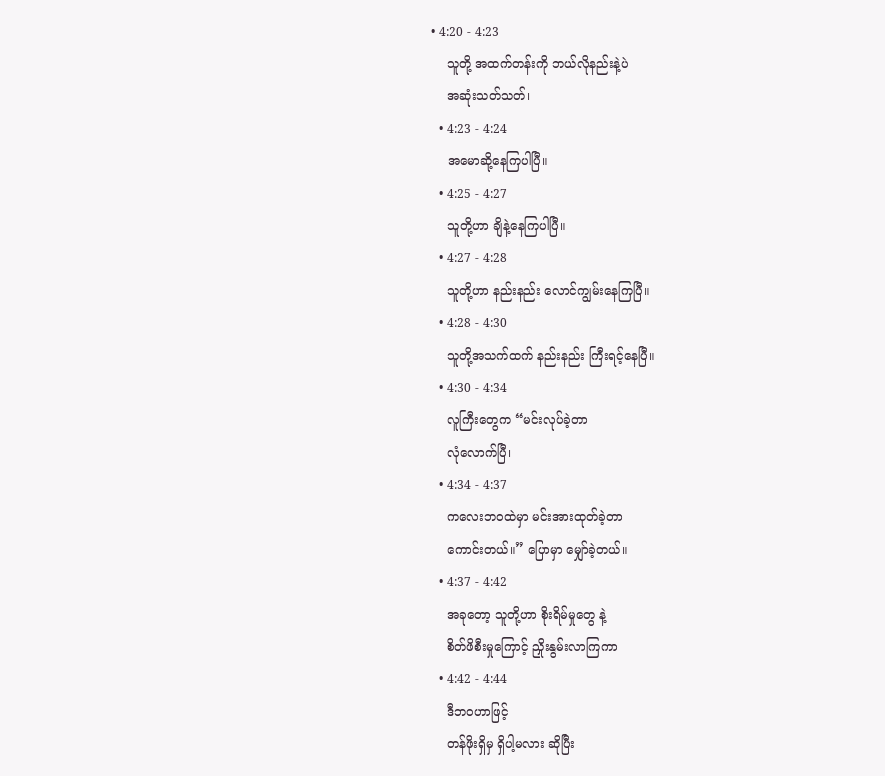• 4:20 - 4:23
    သူတို့ အထက်တန်းကို ဘယ်လိုနည်းနဲ့ပဲ
    အဆုံးသတ်သတ်၊
  • 4:23 - 4:24
    အမောဆို့နေကြပါပြီ။
  • 4:25 - 4:27
    သူတို့ဟာ ချိနဲ့နေကြပါပြီ။
  • 4:27 - 4:28
    သူတို့ဟာ နည်းနည်း လောင်ကျွမ်းနေကြပြီ။
  • 4:28 - 4:30
    သူတို့အသက်ထက် နည်းနည်း ကြီးရင့်နေပြီ။
  • 4:30 - 4:34
    လူကြီးတွေက “မင်းလုပ်ခဲ့တာ
    လုံလောက်ပြီ၊
  • 4:34 - 4:37
    ကလေးဘဝထဲမှာ မင်းအားထုတ်ခဲ့တာ
    ကောင်းတယ်။” ပြောမှာ မျှော်ခဲ့တယ်။
  • 4:37 - 4:42
    အခုတော့ သူတို့ဟာ စိုးရိမ်မှုတွေ နဲ့
    စိတ်ဖိစီးမှုကြောင့် ညှိုးနွမ်းလာကြကာ
  • 4:42 - 4:44
    ဒီဘဝဟာဖြင့်
    တန်ဖိုးရှိမှ ရှိပါ့မလား ဆိုပြီး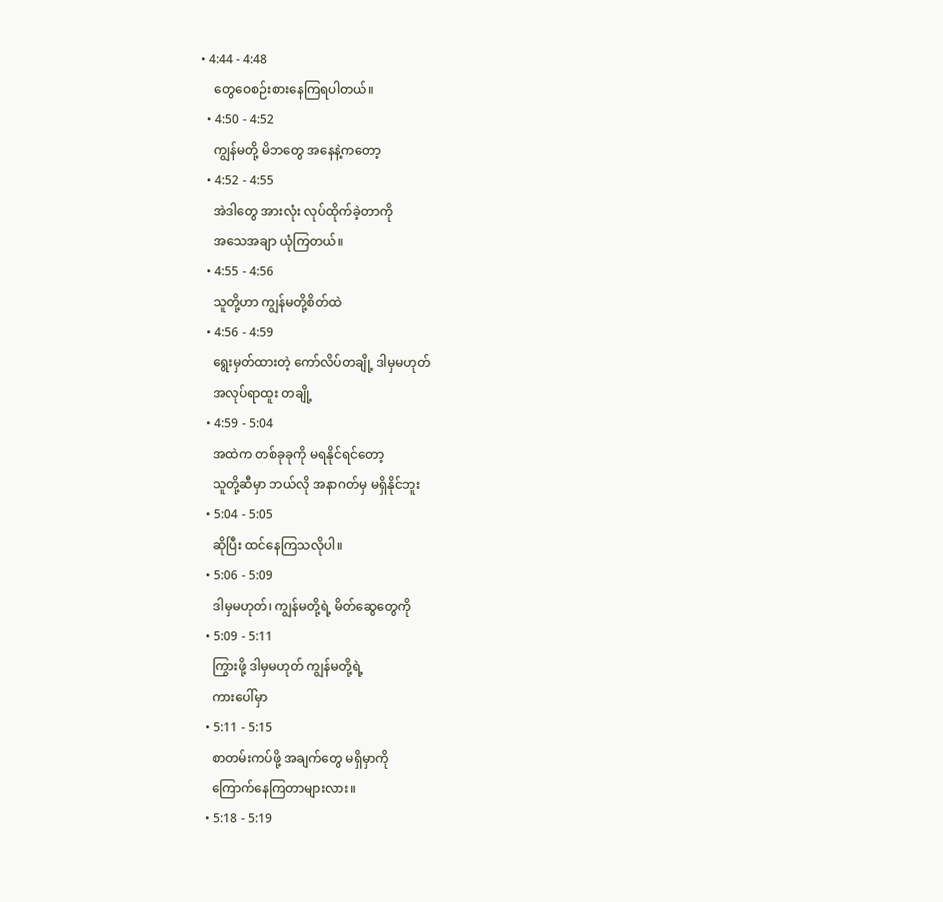• 4:44 - 4:48
    တွေဝေစဉ်းစားနေကြရပါတယ်။
  • 4:50 - 4:52
    ကျွန်မတို့ မိဘတွေ အနေနဲ့ကတော့
  • 4:52 - 4:55
    အဲဒါတွေ အားလုံး လုပ်ထိုက်ခဲ့တာကို
    အသေအချာ ယုံကြတယ်။
  • 4:55 - 4:56
    သူတို့ဟာ ကျွန်မတို့စိတ်ထဲ
  • 4:56 - 4:59
    ရွေးမှတ်ထားတဲ့ ကော်လိပ်တချို့ ဒါမှမဟုတ်
    အလုပ်ရာထူး တချို့
  • 4:59 - 5:04
    အထဲက တစ်ခုခုကို မရနိုင်ရင်တော့
    သူတို့ဆီမှာ ဘယ်လို အနာဂတ်မှ မရှိနိုင်ဘူး
  • 5:04 - 5:05
    ဆိုပြီး ထင်နေကြသလိုပါ။
  • 5:06 - 5:09
    ဒါမှမဟုတ်၊ ကျွန်မတို့ရဲ့ မိတ်ဆွေတွေကို
  • 5:09 - 5:11
    ကြွားဖို့ ဒါမှမဟုတ် ကျွန်မတို့ရဲ့
    ကားပေါ်မှာ
  • 5:11 - 5:15
    စာတမ်းကပ်ဖို့ အချက်တွေ မရှိမှာကို
    ကြောက်နေကြတာများလား။
  • 5:18 - 5:19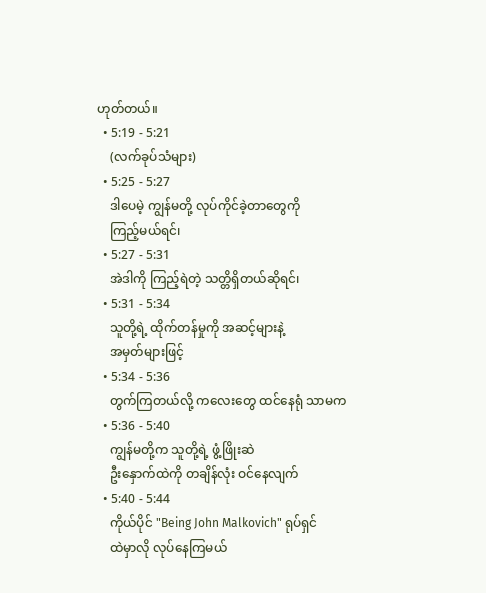ဟုတ်တယ်။
  • 5:19 - 5:21
    (လက်ခုပ်သံများ)
  • 5:25 - 5:27
    ဒါပေမဲ့ ကျွန်မတို့ လုပ်ကိုင်ခဲ့တာတွေကို
    ကြည့်မယ်ရင်၊
  • 5:27 - 5:31
    အဲဒါကို ကြည့်ရဲတဲ့ သတ္တိရှိတယ်ဆိုရင်၊
  • 5:31 - 5:34
    သူတို့ရဲ့ ထိုက်တန်မှုကို အဆင့်များနဲ့
    အမှတ်များဖြင့်
  • 5:34 - 5:36
    တွက်ကြတယ်လို့ ကလေးတွေ ထင်နေရုံ သာမက
  • 5:36 - 5:40
    ကျွန်မတို့က သူတို့ရဲ့ ဖွံ့ဖြိုးဆဲ
    ဦးနှောက်ထဲကို တချိန်လုံး ဝင်နေလျက်
  • 5:40 - 5:44
    ကိုယ်ပိုင် "Being John Malkovich" ရုပ်ရှင်
    ထဲမှာလို လုပ်နေကြမယ်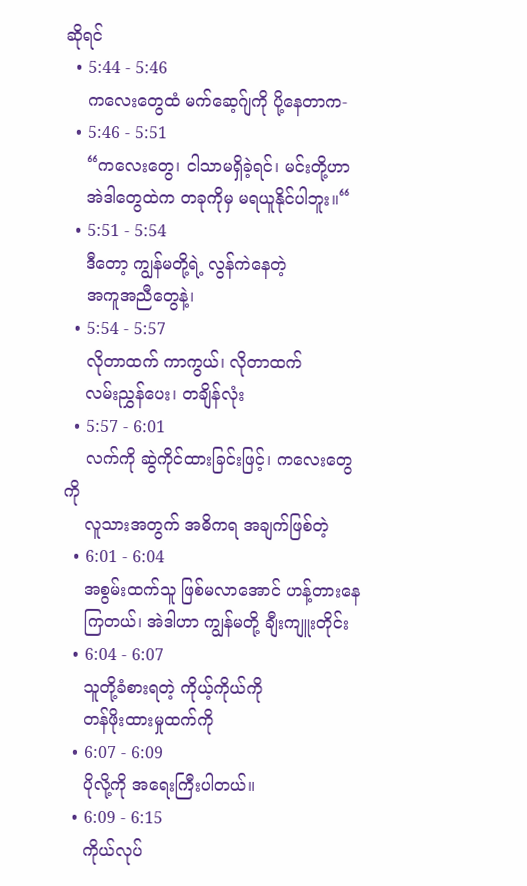ဆိုရင်
  • 5:44 - 5:46
    ကလေးတွေထံ မက်ဆေ့ဂ်ျကို ပို့နေတာက-
  • 5:46 - 5:51
    “ကလေးတွေ၊ ငါသာမရှိခဲ့ရင်၊ မင်းတို့ဟာ
    အဲဒါတွေထဲက တခုကိုမှ မရယူနိုင်ပါဘူး။“
  • 5:51 - 5:54
    ဒီတော့ ကျွန်မတို့ရဲ့ လွန်ကဲနေတဲ့
    အကူအညီတွေနဲ့၊
  • 5:54 - 5:57
    လိုတာထက် ကာကွယ်၊ လိုတာထက်
    လမ်းညွှန်ပေး၊ တချိန်လုံး
  • 5:57 - 6:01
    လက်ကို ဆွဲကိုင်ထားခြင်းဖြင့်၊ ကလေးတွေကို
    လူသားအတွက် အဓိကရ အချက်ဖြစ်တဲ့
  • 6:01 - 6:04
    အစွမ်းထက်သူ ဖြစ်မလာအောင် ဟန့်တားနေ
    ကြတယ်၊ အဲဒါဟာ ကျွန်မတို့ ချီးကျူးတိုင်း
  • 6:04 - 6:07
    သူတို့ခံစားရတဲ့ ကိုယ့်ကိုယ်ကို
    တန်ဖိုးထားမှုထက်ကို
  • 6:07 - 6:09
    ပိုလို့ကို အရေးကြီးပါတယ်။
  • 6:09 - 6:15
    ကိုယ်လုပ်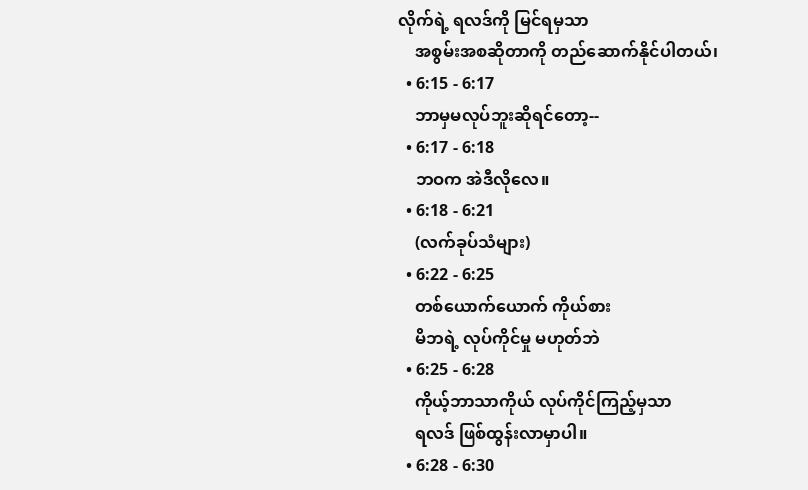လိုက်ရဲ့ ရလဒ်ကို မြင်ရမှသာ
    အစွမ်းအစဆိုတာကို တည်ဆောက်နိုင်ပါတယ်၊
  • 6:15 - 6:17
    ဘာမှမလုပ်ဘူးဆိုရင်တော့--
  • 6:17 - 6:18
    ဘဝက အဲဒီလိုလေ။
  • 6:18 - 6:21
    (လက်ခုပ်သံများ)
  • 6:22 - 6:25
    တစ်ယောက်ယောက် ကိုယ်စား
    မိဘရဲ့ လုပ်ကိုင်မှု မဟုတ်ဘဲ
  • 6:25 - 6:28
    ကိုယ့်ဘာသာကိုယ် လုပ်ကိုင်ကြည့်မှသာ
    ရလဒ် ဖြစ်ထွန်းလာမှာပါ။
  • 6:28 - 6:30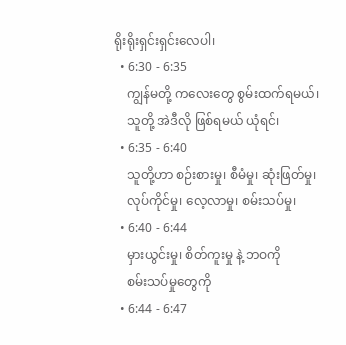ရိုးရိုးရှင်းရှင်းလေပါ၊
  • 6:30 - 6:35
    ကျွန်မတို့ ကလေးတွေ စွမ်းထက်ရမယ်၊
    သူတို့ အဲဒီလို ဖြစ်ရမယ် ယုံရင်၊
  • 6:35 - 6:40
    သူတို့ဟာ စဉ်းစားမှု၊ စီမံမှု၊ ဆုံးဖြတ်မှု၊
    လုပ်ကိုင်မှု၊ လေ့လာမှု၊ စမ်းသပ်မှု၊
  • 6:40 - 6:44
    မှားယွင်းမှု၊ စိတ်ကူးမှု နဲ့ ဘဝကို
    စမ်းသပ်မှုတွေကို
  • 6:44 - 6:47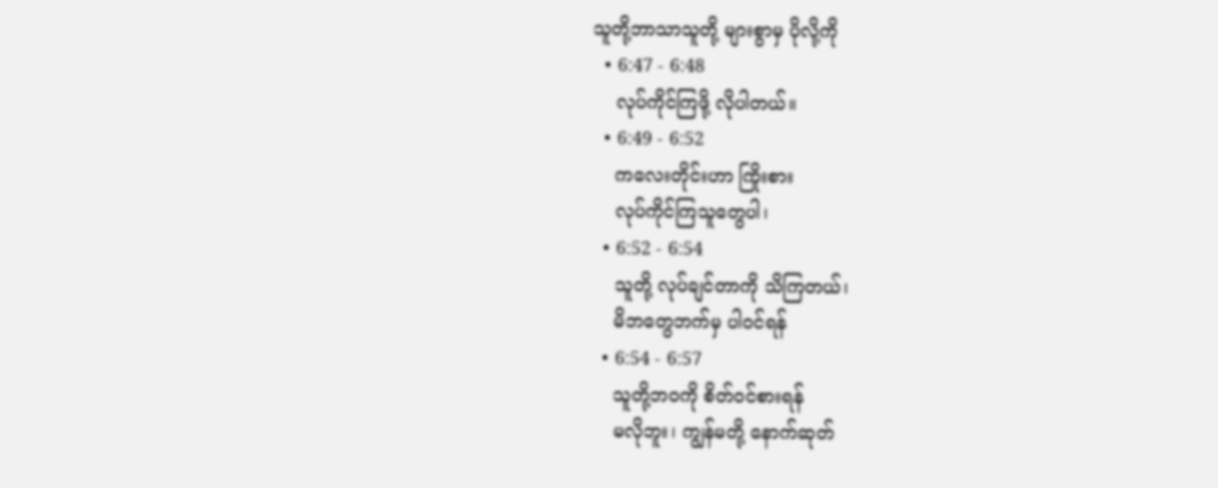သူတို့ဘာသာသူတို့ များစွာမှ ပိုလို့ကို
  • 6:47 - 6:48
    လုပ်ကိုင်ကြဖို့ လိုပါတယ်။
  • 6:49 - 6:52
    ကလေးတိုင်းဟာ ကြိုးစား
    လုပ်ကိုင်ကြသူတွေပါ၊
  • 6:52 - 6:54
    သူတို့ လုပ်ချင်တာကို သိကြတယ်၊
    မိဘတွေဘက်မှ ပါဝင်ရန်
  • 6:54 - 6:57
    သူတို့ဘဝကို စိတ်ဝင်စားရန်
    မလိုဘူး၊ ကျွန်မတို့ နောက်ဆုတ်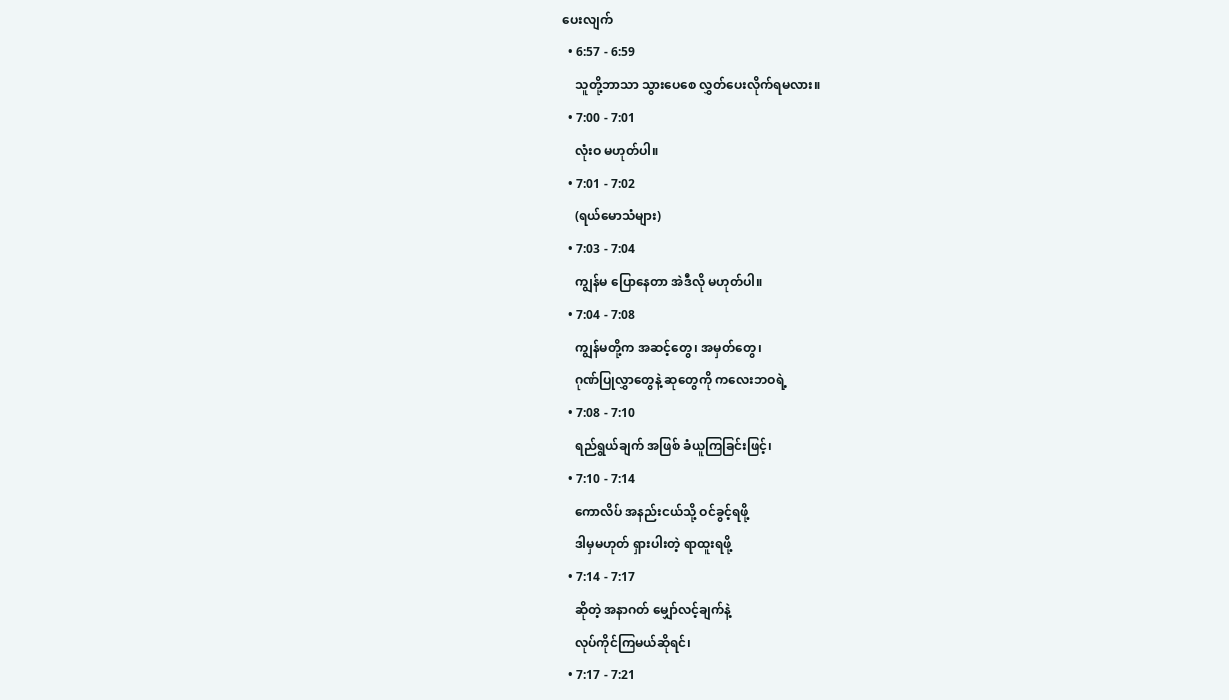ပေးလျက်
  • 6:57 - 6:59
    သူတို့ဘာသာ သွားပေစေ လွှတ်ပေးလိုက်ရမလား။
  • 7:00 - 7:01
    လုံးဝ မဟုတ်ပါ။
  • 7:01 - 7:02
    (ရယ်မောသံများ)
  • 7:03 - 7:04
    ကျွန်မ ပြောနေတာ အဲဒီလို မဟုတ်ပါ။
  • 7:04 - 7:08
    ကျွန်မတို့က အဆင့်တွေ၊ အမှတ်တွေ၊
    ဂုဏ်ပြုလွှာတွေနဲ့ ဆုတွေကို ကလေးဘဝရဲ့
  • 7:08 - 7:10
    ရည်ရွယ်ချက် အဖြစ် ခံယူကြခြင်းဖြင့်၊
  • 7:10 - 7:14
    ကောလိပ် အနည်းငယ်သို့ ဝင်ခွင့်ရဖို့
    ဒါမှမဟုတ် ရှားပါးတဲ့ ရာထူးရဖို့
  • 7:14 - 7:17
    ဆိုတဲ့ အနာဂတ် မျှော်လင့်ချက်နဲ့
    လုပ်ကိုင်ကြမယ်ဆိုရင်၊
  • 7:17 - 7:21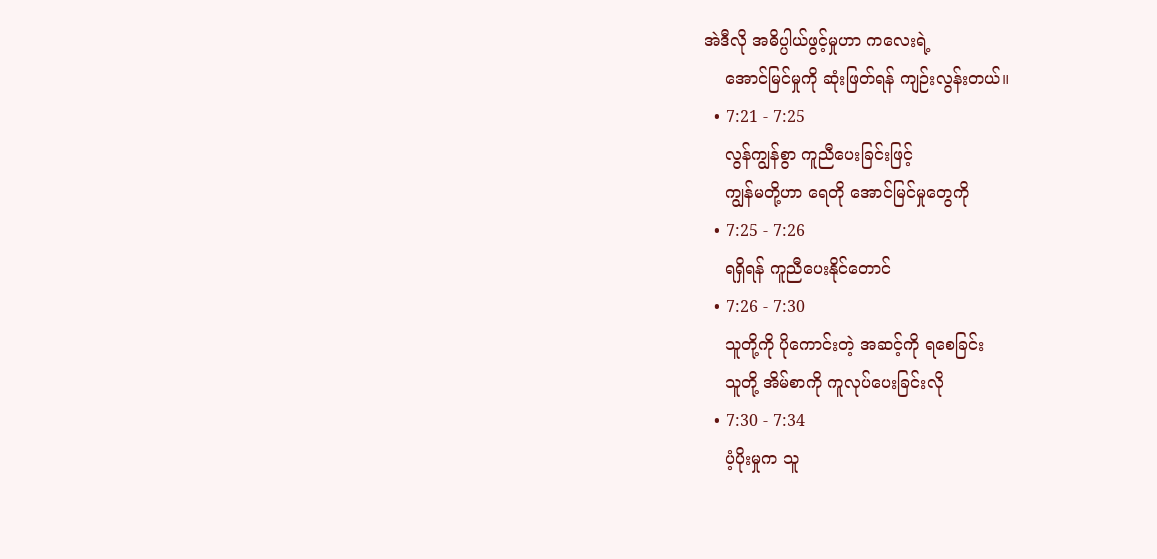အဲဒီလို အဓိပ္ပါယ်ဖွင့်မှုဟာ ကလေးရဲ့
    အောင်မြင်မှုကို ဆုံးဖြတ်ရန် ကျဉ်းလွန်းတယ်။
  • 7:21 - 7:25
    လွန်ကျွန်စွာ ကူညီပေးခြင်းဖြင့်
    ကျွန်မတို့ဟာ ရေတို အောင်မြင်မှုတွေကို
  • 7:25 - 7:26
    ရရှိရန် ကူညီပေးနိုင်တောင်
  • 7:26 - 7:30
    သူတို့ကို ပိုကောင်းတဲ့ အဆင့်ကို ရစေခြင်း
    သူတို့ အိမ်စာကို ကူလုပ်ပေးခြင်းလို
  • 7:30 - 7:34
    ပံ့ပိုးမှုက သူ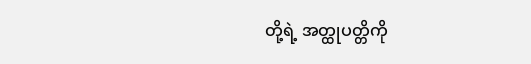တို့ရဲ့ အတ္ထုပတ္တိကို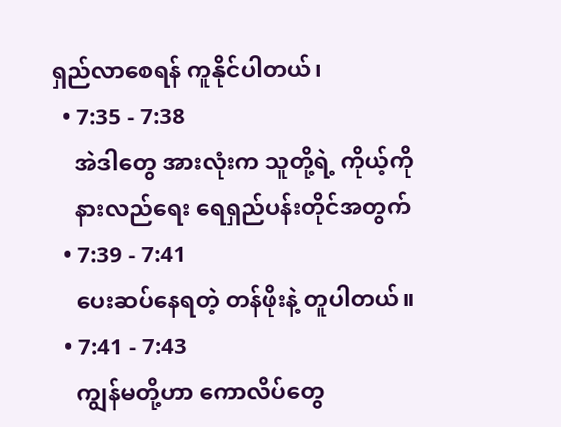ရှည်လာစေရန် ကူနိုင်ပါတယ်၊
  • 7:35 - 7:38
    အဲဒါတွေ အားလုံးက သူတို့ရဲ့ ကိုယ့်ကို
    နားလည်ရေး ရေရှည်ပန်းတိုင်အတွက်
  • 7:39 - 7:41
    ပေးဆပ်နေရတဲ့ တန်ဖိုးနဲ့ တူပါတယ်။
  • 7:41 - 7:43
    ကျွန်မတို့ဟာ ကောလိပ်တွေ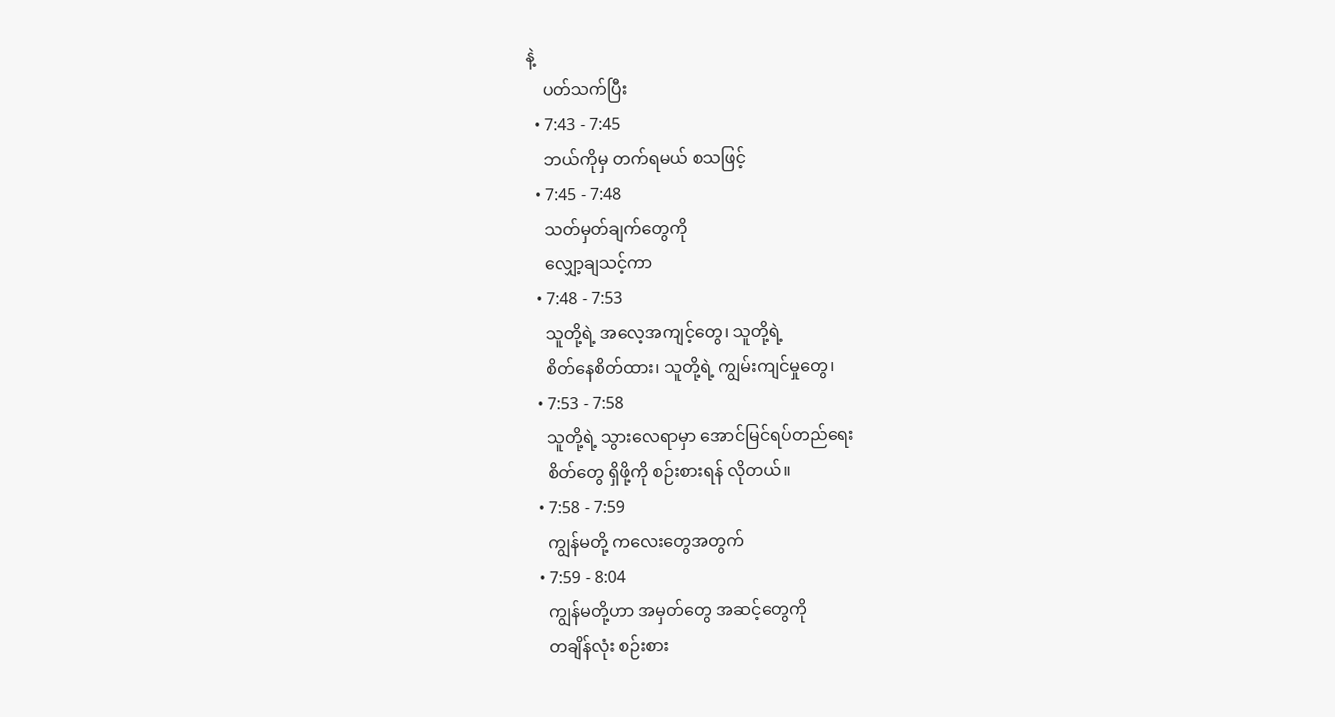နဲ့
    ပတ်သက်ပြီး
  • 7:43 - 7:45
    ဘယ်ကိုမှ တက်ရမယ် စသဖြင့်
  • 7:45 - 7:48
    သတ်မှတ်ချက်တွေကို
    လျှော့ချသင့်ကာ
  • 7:48 - 7:53
    သူတို့ရဲ့ အလေ့အကျင့်တွေ၊ သူတို့ရဲ့
    စိတ်နေစိတ်ထား၊ သူတို့ရဲ့ ကျွမ်းကျင်မှုတွေ၊
  • 7:53 - 7:58
    သူတို့ရဲ့ သွားလေရာမှာ အောင်မြင်ရပ်တည်ရေး
    စိတ်တွေ ရှိဖို့ကို စဉ်းစားရန် လိုတယ်။
  • 7:58 - 7:59
    ကျွန်မတို့ ကလေးတွေအတွက်
  • 7:59 - 8:04
    ကျွန်မတို့ဟာ အမှတ်တွေ အဆင့်တွေကို
    တချိန်လုံး စဉ်းစား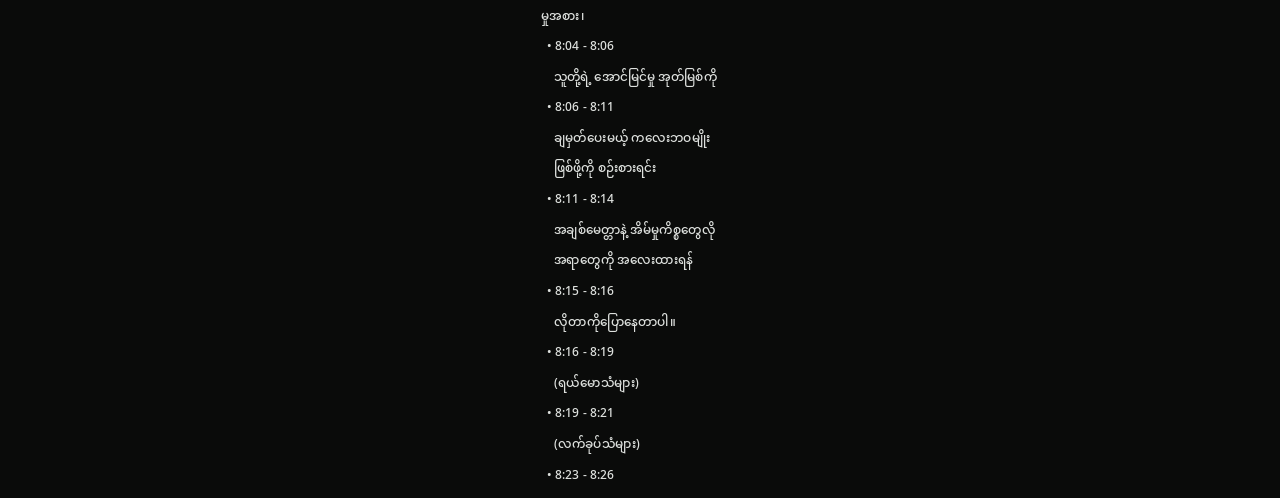မှုအစား၊
  • 8:04 - 8:06
    သူတို့ရဲ့ အောင်မြင်မှု အုတ်မြစ်ကို
  • 8:06 - 8:11
    ချမှတ်ပေးမယ့် ကလေးဘဝမျိုး
    ဖြစ်ဖို့ကို စဉ်းစားရင်း
  • 8:11 - 8:14
    အချစ်မေတ္တာနဲ့ အိမ်မှုကိစ္စတွေလို
    အရာတွေကို အလေးထားရန်
  • 8:15 - 8:16
    လိုတာကိုပြောနေတာပါ။
  • 8:16 - 8:19
    (ရယ်မောသံများ)
  • 8:19 - 8:21
    (လက်ခုပ်သံများ)
  • 8:23 - 8:26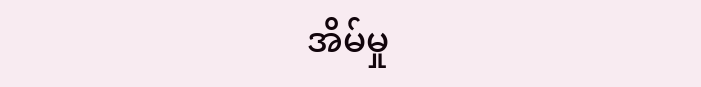အိမ်မှု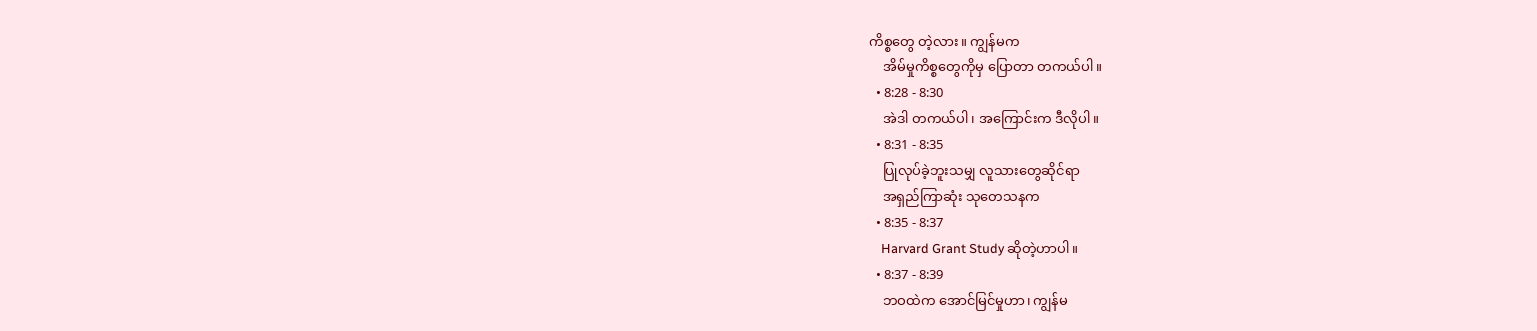ကိစ္စတွေ တဲ့လား။ ကျွန်မက
    အိမ်မှုကိစ္စတွေကိုမှ ပြောတာ တကယ်ပါ။
  • 8:28 - 8:30
    အဲဒါ တကယ်ပါ၊ အကြောင်းက ဒီလိုပါ။
  • 8:31 - 8:35
    ပြုလုပ်ခဲ့ဘူးသမျှ လူသားတွေဆိုင်ရာ
    အရှည်ကြာဆုံး သုတေသနက
  • 8:35 - 8:37
    Harvard Grant Study ဆိုတဲ့ဟာပါ။
  • 8:37 - 8:39
    ဘဝထဲက အောင်မြင်မှုဟာ၊ ကျွန်မ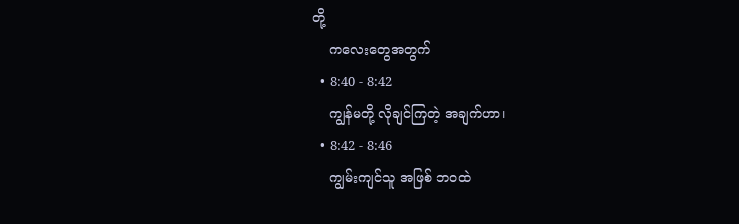တို့
    ကလေးတွေအတွက်
  • 8:40 - 8:42
    ကျွန်မတို့ လိုချင်ကြတဲ့ အချက်ဟာ၊
  • 8:42 - 8:46
    ကျွမ်းကျင်သူ အဖြစ် ဘဝထဲ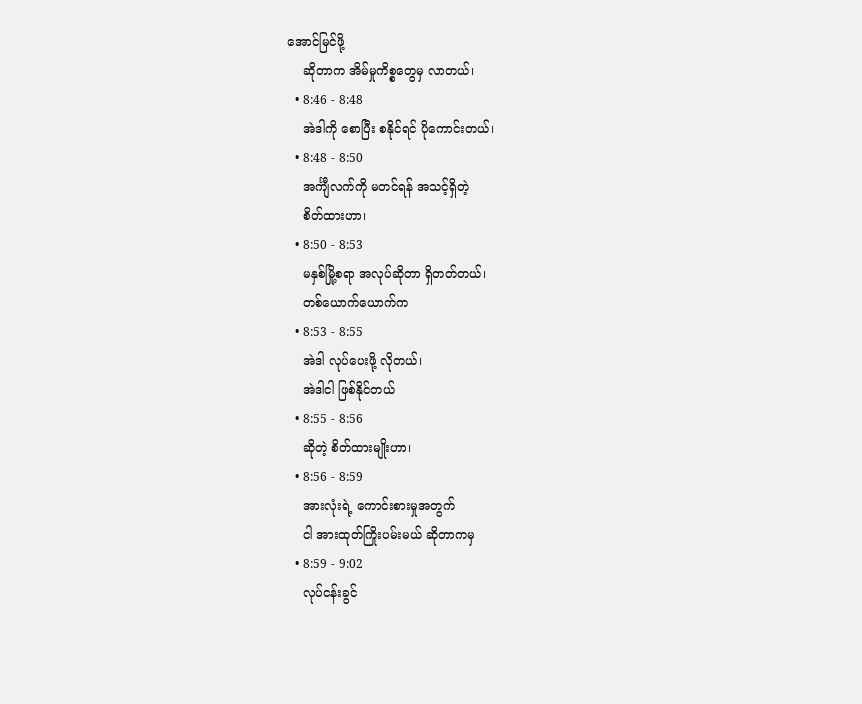အောင်မြင်ဖို့
    ဆိုတာက အိမ်မှုကိစ္စတွေမှ လာတယ်၊
  • 8:46 - 8:48
    အဲဒါကို စောပြီး စနိုင်ရင် ပိုကောင်းတယ်၊
  • 8:48 - 8:50
    အင်္ကျီလက်ကို မတင်ရန် အသင့်ရှိတဲ့
    စိတ်ထားဟာ၊
  • 8:50 - 8:53
    မနှစ်မြို့စရာ အလုပ်ဆိုတာ ရှိတတ်တယ်၊
    တစ်ယောက်ယောက်က
  • 8:53 - 8:55
    အဲဒါ လုပ်ပေးဖို့ လိုတယ်၊
    အဲဒါငါ ဖြစ်နိုင်တယ်
  • 8:55 - 8:56
    ဆိုတဲ့ စိတ်ထားမျိုးဟာ၊
  • 8:56 - 8:59
    အားလုံးရဲ့ ကောင်းစားမှုအတွက်
    ငါ အားထုတ်ကြိုးပမ်းမယ် ဆိုတာကမှ
  • 8:59 - 9:02
    လုပ်ငန်းခွင်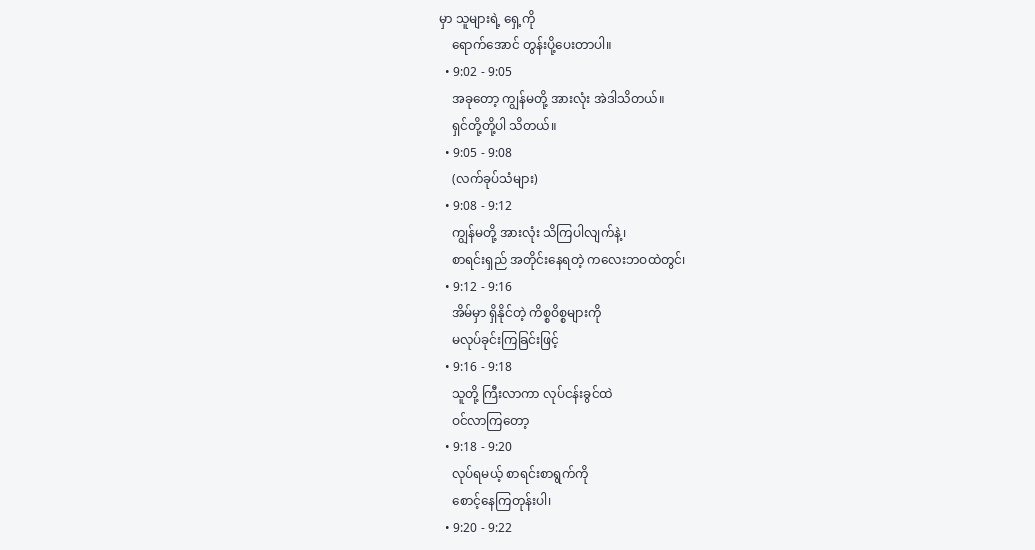မှာ သူများရဲ့ ရှေ့ကို
    ရောက်အောင် တွန်းပို့ပေးတာပါ။
  • 9:02 - 9:05
    အခုတော့ ကျွန်မတို့ အားလုံး အဲဒါသိတယ်။
    ရှင်တို့တို့ပါ သိတယ်။
  • 9:05 - 9:08
    (လက်ခုပ်သံများ)
  • 9:08 - 9:12
    ကျွန်မတို့ အားလုံး သိကြပါလျက်နဲ့၊
    စာရင်းရှည် အတိုင်းနေရတဲ့ ကလေးဘဝထဲတွင်၊
  • 9:12 - 9:16
    အိမ်မှာ ရှိနိုင်တဲ့ ကိစ္စဝိစ္စများကို
    မလုပ်ခုင်းကြခြင်းဖြင့်
  • 9:16 - 9:18
    သူတို့ ကြီးလာကာ လုပ်ငန်းခွင်ထဲ
    ဝင်လာကြတော့
  • 9:18 - 9:20
    လုပ်ရမယ့် စာရင်းစာရွက်ကို
    စောင့်နေကြတုန်းပါ၊
  • 9:20 - 9:22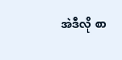အဲဒီလို စာ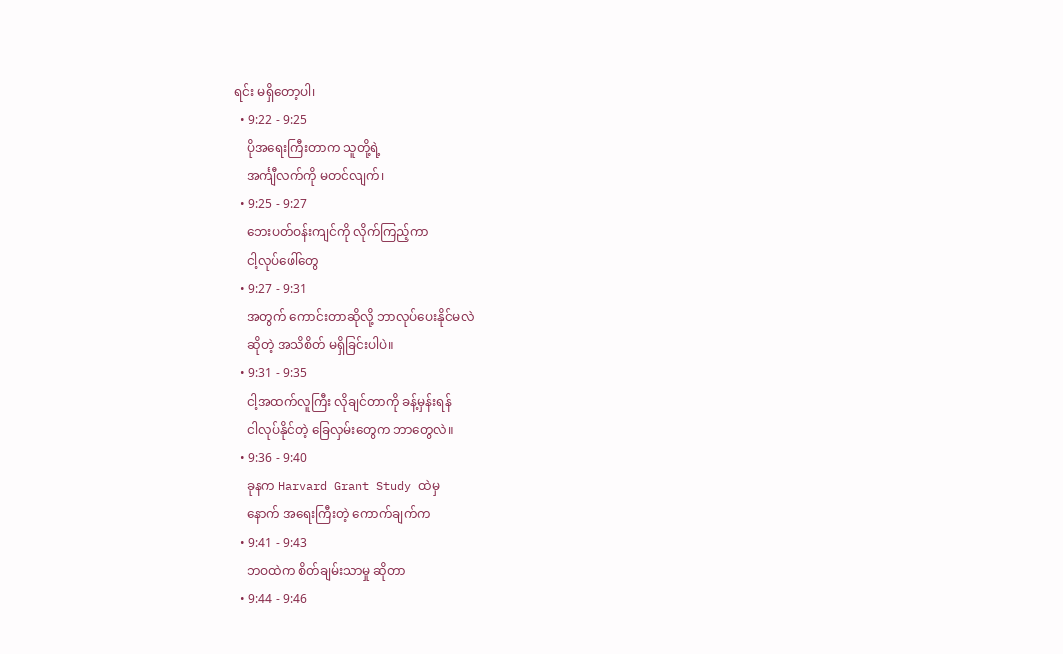ရင်း မရှိတော့ပါ၊
  • 9:22 - 9:25
    ပိုအရေးကြီးတာက သူတို့ရဲ့
    အင်္ကျီလက်ကို မတင်လျက်၊
  • 9:25 - 9:27
    ဘေးပတ်ဝန်းကျင်ကို လိုက်ကြည့်ကာ
    ငါ့လုပ်ဖေါ်တွေ
  • 9:27 - 9:31
    အတွက် ကောင်းတာဆိုလို့ ဘာလုပ်ပေးနိုင်မလဲ
    ဆိုတဲ့ အသိစိတ် မရှိခြင်းပါပဲ။
  • 9:31 - 9:35
    ငါ့အထက်လူကြီး လိုချင်တာကို ခန့်မှန်းရန်
    ငါလုပ်နိုင်တဲ့ ခြေလှမ်းတွေက ဘာတွေလဲ။
  • 9:36 - 9:40
    ခုနက Harvard Grant Study ထဲမှ
    နောက် အရေးကြီးတဲ့ ကောက်ချက်က
  • 9:41 - 9:43
    ဘဝထဲက စိတ်ချမ်းသာမှု ဆိုတာ
  • 9:44 - 9:46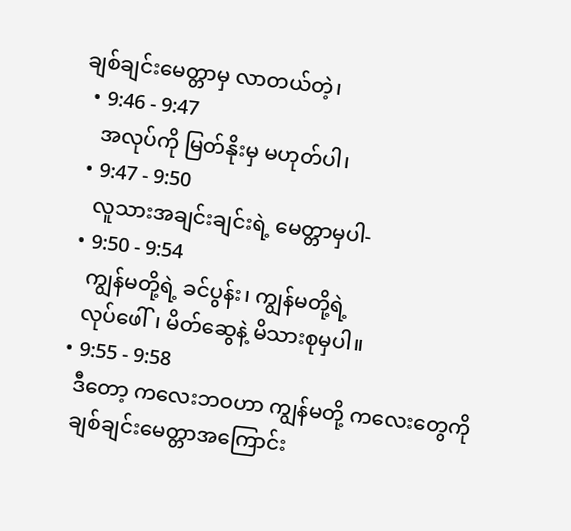ချစ်ချင်းမေတ္တာမှ လာတယ်တဲ့၊
  • 9:46 - 9:47
    အလုပ်ကို မြတ်နိုးမှ မဟုတ်ပါ၊
  • 9:47 - 9:50
    လူသားအချင်းချင်းရဲ့ မေတ္တာမှပါ-
  • 9:50 - 9:54
    ကျွန်မတို့ရဲ့ ခင်ပွန်း၊ ကျွန်မတို့ရဲ့
    လုပ်ဖေါ်၊ မိတ်ဆွေနဲ့ မိသားစုမှပါ။
  • 9:55 - 9:58
    ဒီတော့ ကလေးဘဝဟာ ကျွန်မတို့ ကလေးတွေကို
    ချစ်ချင်းမေတ္တာအကြောင်း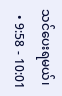သင်ပေးရမယ်၊
  • 9:58 - 10:01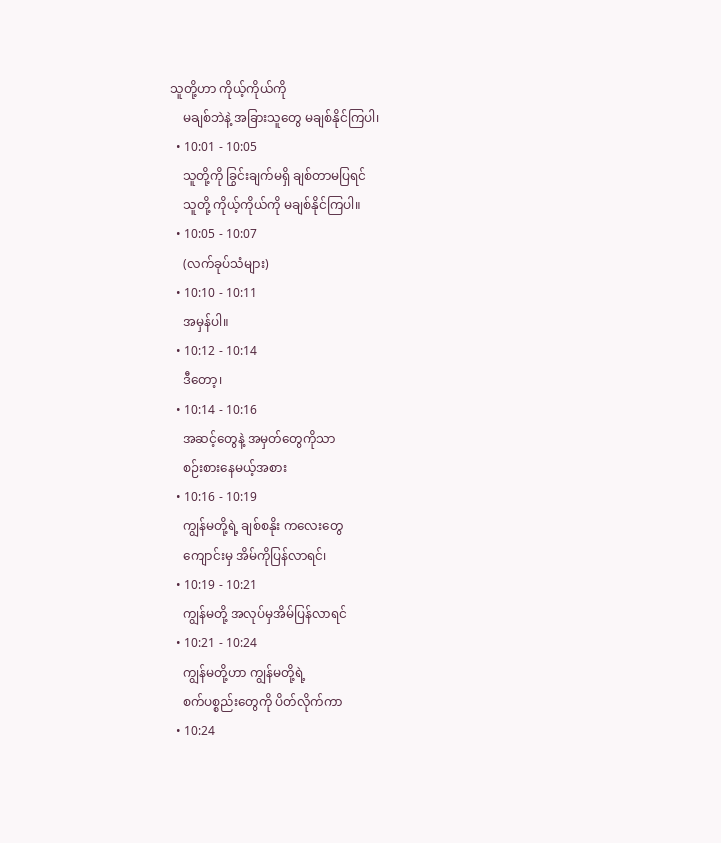သူတို့ဟာ ကိုယ့်ကိုယ်ကို
    မချစ်ဘဲနဲ့ အခြားသူတွေ မချစ်နိုင်ကြပါ၊
  • 10:01 - 10:05
    သူတို့ကို ခြွင်းချက်မရှိ ချစ်တာမပြရင်
    သူတို့ ကိုယ့်ကိုယ်ကို မချစ်နိုင်ကြပါ။
  • 10:05 - 10:07
    (လက်ခုပ်သံများ)
  • 10:10 - 10:11
    အမှန်ပါ။
  • 10:12 - 10:14
    ဒီတော့၊
  • 10:14 - 10:16
    အဆင့်တွေနဲ့ အမှတ်တွေကိုသာ
    စဉ်းစားနေမယ့်အစား
  • 10:16 - 10:19
    ကျွန်မတို့ရဲ့ ချစ်စနိုး ကလေးတွေ
    ကျောင်းမှ အိမ်ကိုပြန်လာရင်၊
  • 10:19 - 10:21
    ကျွန်မတို့ အလုပ်မှအိမ်ပြန်လာရင်
  • 10:21 - 10:24
    ကျွန်မတို့ဟာ ကျွန်မတို့ရဲ့
    စက်ပစ္စည်းတွေကို ပိတ်လိုက်ကာ
  • 10:24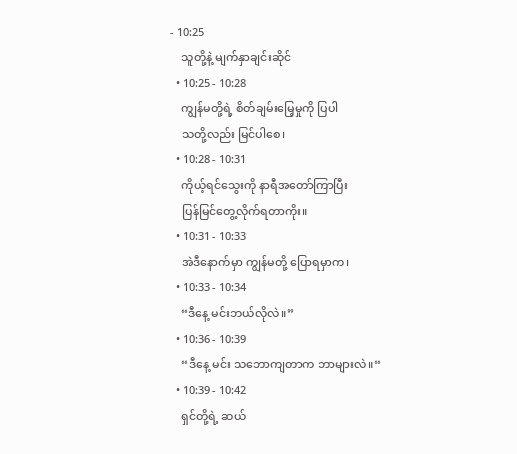- 10:25
    သူတို့နဲ့ မျက်နှာချင်းဆိုင်
  • 10:25 - 10:28
    ကျွန်မတို့ရဲ့ စိတ်ချမ်းမြေ့မှုကို ပြပါ
    သတို့လည်း မြင်ပါစေ၊
  • 10:28 - 10:31
    ကိုယ့်ရင်သွေးကို နာရီအတော်ကြာပြီး
    ပြန်မြင်တွေ့လိုက်ရတာကိုး။
  • 10:31 - 10:33
    အဲဒီနောက်မှာ ကျွန်မတို့ ပြောရမှာက၊
  • 10:33 - 10:34
    “ဒီနေ့ မင်းဘယ်လိုလဲ။”
  • 10:36 - 10:39
    “ဒီနေ့ မင်း သဘောကျတာက ဘာများလဲ။“
  • 10:39 - 10:42
    ရှင်တို့ရဲ့ ဆယ်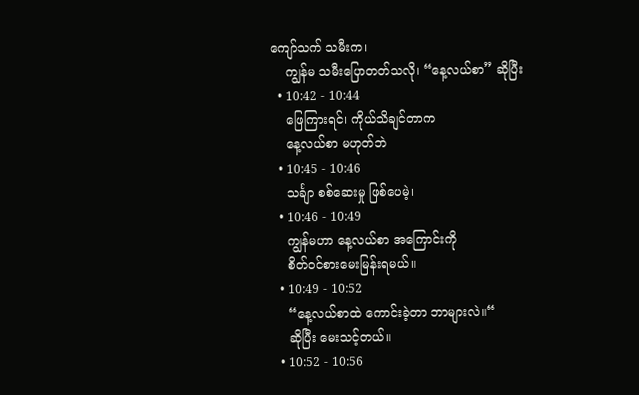ကျော်သက် သမီးက၊
    ကျွန်မ သမီးပြောတတ်သလို၊ “နေ့လယ်စာ” ဆိုပြီး
  • 10:42 - 10:44
    ဖြေကြားရင်၊ ကိုယ်သိချင်တာက
    နေ့လယ်စာ မဟုတ်ဘဲ
  • 10:45 - 10:46
    သင်္ချာ စစ်ဆေးမှု ဖြစ်ပေမဲ့၊
  • 10:46 - 10:49
    ကျွန်မဟာ နေ့လယ်စာ အကြောင်းကို
    စိတ်ဝင်စားမေးမြန်းရမယ်။
  • 10:49 - 10:52
    “နေ့လယ်စာထဲ ကောင်းခဲ့တာ ဘာများလဲ။“
    ဆိုပြီး မေးသင့်တယ်။
  • 10:52 - 10:56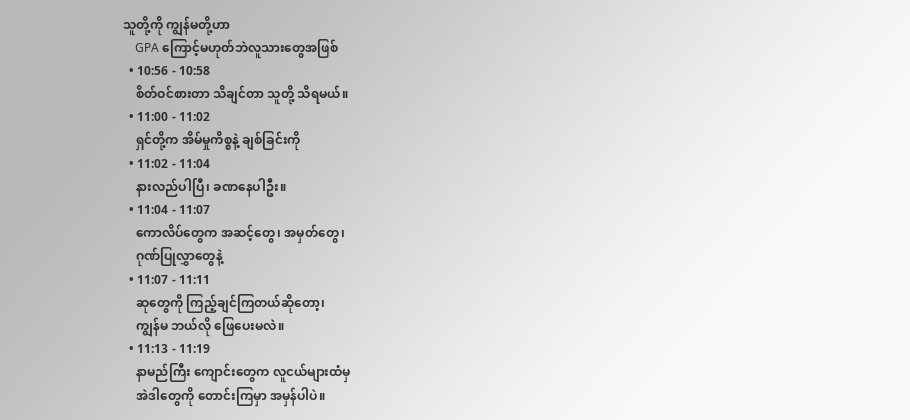သူတို့ကို ကျွန်မတို့ဟာ
    GPA ကြောင့်မဟုတ်ဘဲလူသားတွေအဖြစ်
  • 10:56 - 10:58
    စိတ်ဝင်စားတာ သိချင်တာ သူတို့ သိရမယ်။
  • 11:00 - 11:02
    ရှင်တို့က အိမ်မှုကိစ္စနဲ့ ချစ်ခြင်းကို
  • 11:02 - 11:04
    နားလည်ပါပြီ၊ ခဏနေပါဦး။
  • 11:04 - 11:07
    ကောလိပ်တွေက အဆင့်တွေ၊ အမှတ်တွေ၊
    ဂုဏ်ပြုလွှာတွေနဲ့
  • 11:07 - 11:11
    ဆုတွေကို ကြည့်ချင်ကြတယ်ဆိုတော့၊
    ကျွန်မ ဘယ်လို ဖြေပေးမလဲ။
  • 11:13 - 11:19
    နာမည်ကြီး ကျောင်းတွေက လူငယ်များထံမှ
    အဲဒါတွေကို တောင်းကြမှာ အမှန်ပါပဲ။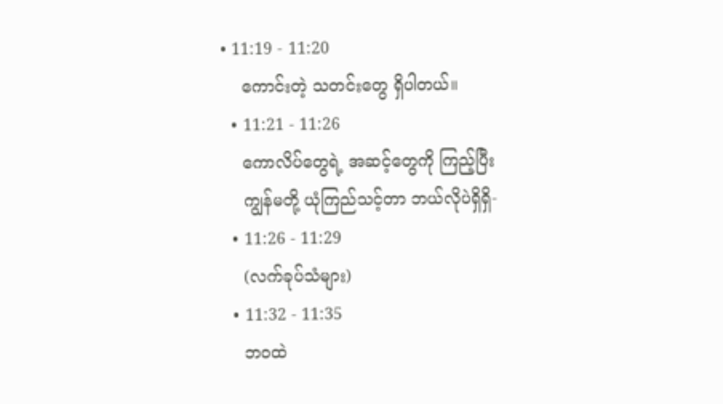• 11:19 - 11:20
    ကောင်းတဲ့ သတင်းတွေ ရှိပါတယ်။
  • 11:21 - 11:26
    ကောလိပ်တွေရဲ့ အဆင့်တွေကို ကြည့်ပြီး
    ကျွန်မတို့ ယုံကြည်သင့်တာ ဘယ်လိုပဲရှိရှိ-
  • 11:26 - 11:29
    (လက်ခုပ်သံများ)
  • 11:32 - 11:35
    ဘဝထဲ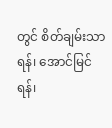တွင် စိတ်ချမ်းသာရန်၊ အောင်မြင်ရန်၊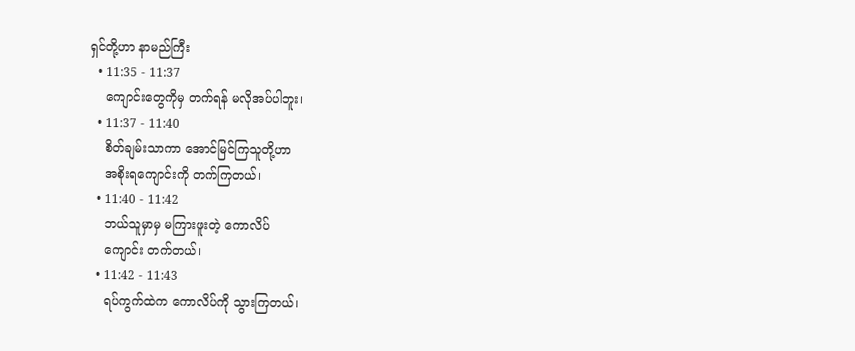ရှင်တို့ဟာ နာမည်ကြီး
  • 11:35 - 11:37
    ကျောင်းတွေကိုမှ တက်ရန် မလိုအပ်ပါဘူး၊
  • 11:37 - 11:40
    စိတ်ချမ်းသာကာ အောင်မြင်ကြသူတို့ဟာ
    အစိုးရကျောင်းကို တက်ကြတယ်၊
  • 11:40 - 11:42
    ဘယ်သူမှာမှ မကြားဖူးတဲ့ ကောလိပ်
    ကျောင်း တက်တယ်၊
  • 11:42 - 11:43
    ရပ်ကွက်ထဲက ကောလိပ်ကို သွားကြတယ်၊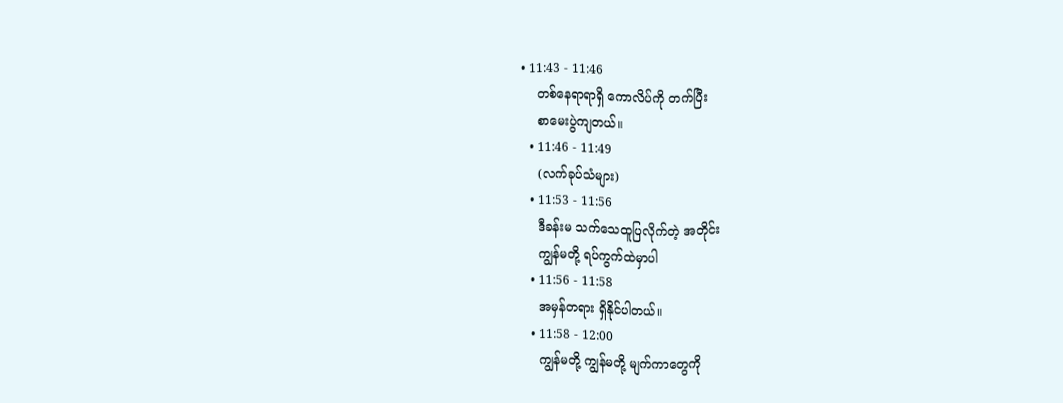• 11:43 - 11:46
    တစ်နေရာရာရှိ ကောလိပ်ကို တက်ပြီး
    စာမေးပွဲကျတယ်။
  • 11:46 - 11:49
    (လက်ခုပ်သံများ)
  • 11:53 - 11:56
    ဒီခန်းမ သက်သေထူပြလိုက်တဲ့ အတိုင်း
    ကျွန်မတို့ ရပ်ကွက်ထဲမှာပါ
  • 11:56 - 11:58
    အမှန်တရား ရှိနိုင်ပါတယ်။
  • 11:58 - 12:00
    ကျွန်မတို့ ကျွန်မတို့ မျက်ကာတွေကို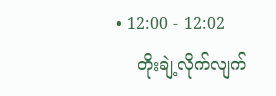• 12:00 - 12:02
    တိုးချဲ့လိုက်လျက်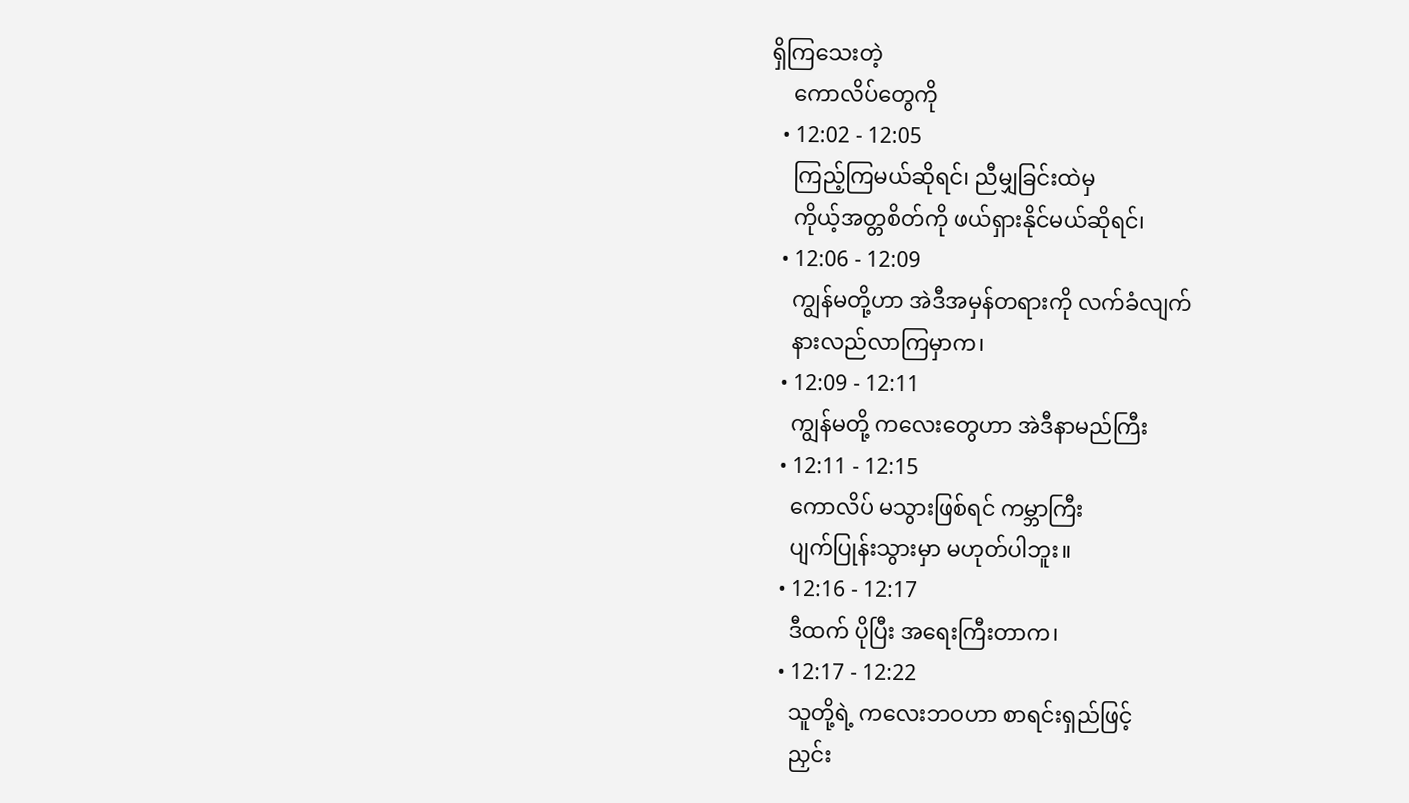ရှိကြသေးတဲ့
    ကောလိပ်တွေကို
  • 12:02 - 12:05
    ကြည့်ကြမယ်ဆိုရင်၊ ညီမျှခြင်းထဲမှ
    ကိုယ့်အတ္တစိတ်ကို ဖယ်ရှားနိုင်မယ်ဆိုရင်၊
  • 12:06 - 12:09
    ကျွန်မတို့ဟာ အဲဒီအမှန်တရားကို လက်ခံလျက်
    နားလည်လာကြမှာက၊
  • 12:09 - 12:11
    ကျွန်မတို့ ကလေးတွေဟာ အဲဒီနာမည်ကြီး
  • 12:11 - 12:15
    ကောလိပ် မသွားဖြစ်ရင် ကမ္ဘာကြီး
    ပျက်ပြုန်းသွားမှာ မဟုတ်ပါဘူး။
  • 12:16 - 12:17
    ဒီထက် ပိုပြီး အရေးကြီးတာက၊
  • 12:17 - 12:22
    သူတို့ရဲ့ ကလေးဘဝဟာ စာရင်းရှည်ဖြင့်
    ညှင်း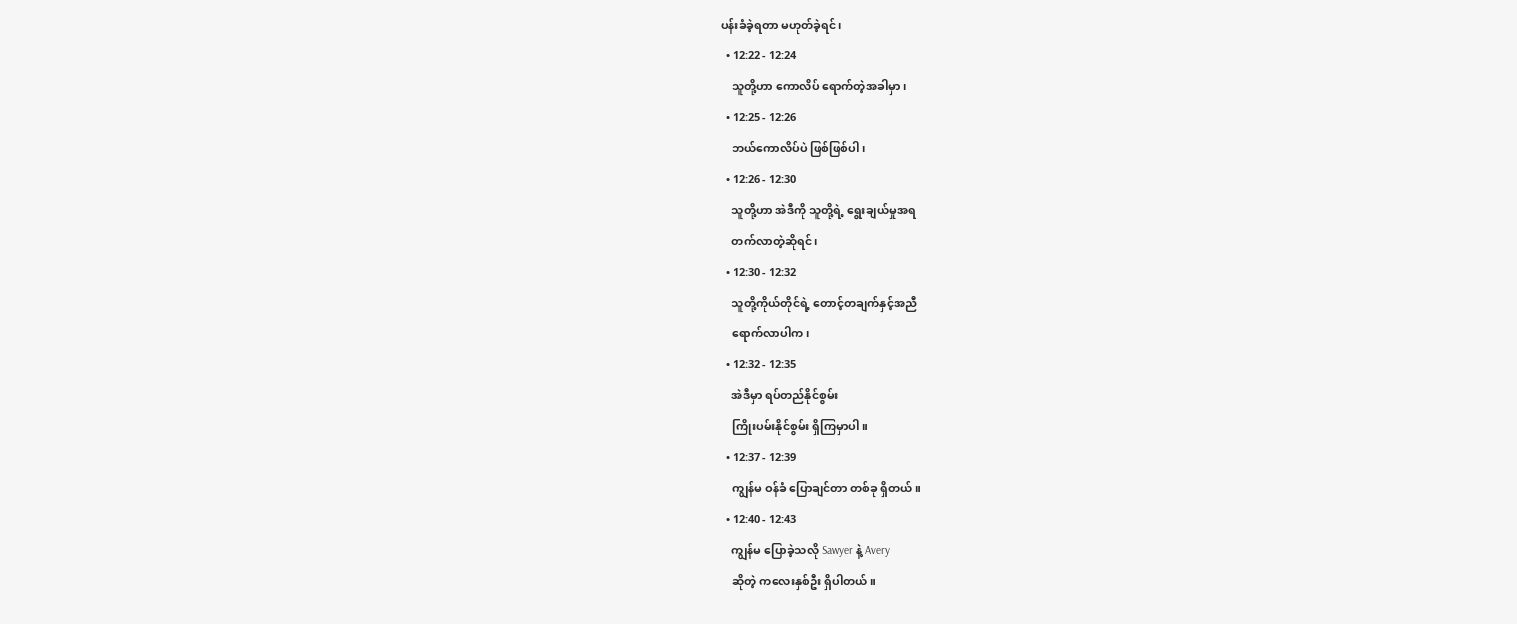ပန်းခံခဲ့ရတာ မဟုတ်ခဲ့ရင်၊
  • 12:22 - 12:24
    သူတို့ဟာ ကောလိပ် ရောက်တဲ့အခါမှာ၊
  • 12:25 - 12:26
    ဘယ်ကောလိပ်ပဲ ဖြစ်ဖြစ်ပါ၊
  • 12:26 - 12:30
    သူတို့ဟာ အဲဒီကို သူတို့ရဲ့ ရွေးချယ်မှုအရ
    တက်လာတဲ့ဆိုရင်၊
  • 12:30 - 12:32
    သူတို့ကိုယ်တိုင်ရဲ့ တောင့်တချက်နှင့်အညီ
    ရောက်လာပါက၊
  • 12:32 - 12:35
    အဲဒီမှာ ရပ်တည်နိုင်စွမ်း
    ကြိုးပမ်းနိုင်စွမ်း ရှိကြမှာပါ။
  • 12:37 - 12:39
    ကျွန်မ ဝန်ခံ ပြောချင်တာ တစ်ခု ရှိတယ်။
  • 12:40 - 12:43
    ကျွန်မ ပြောခဲ့သလို Sawyer နဲ့ Avery
    ဆိုတဲ့ ကလေးနှစ်ဦး ရှိပါတယ်။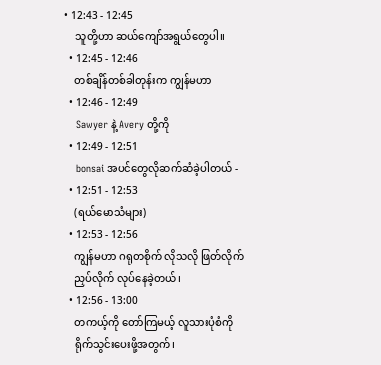• 12:43 - 12:45
    သူတို့ဟာ ဆယ်ကျော်အရွယ်တွေပါ။
  • 12:45 - 12:46
    တစ်ချိန်တစ်ခါတုန်းက ကျွန်မဟာ
  • 12:46 - 12:49
    Sawyer နဲ့ Avery တို့ကို
  • 12:49 - 12:51
    bonsai အပင်တွေလိုဆက်ဆံခဲ့ပါတယ် -
  • 12:51 - 12:53
    (ရယ်မောသံများ)
  • 12:53 - 12:56
    ကျွန်မဟာ ဂရုတစိုက် လိုသလို ဖြတ်လိုက်
    ညှပ်လိုက် လုပ်နေခဲ့တယ်၊
  • 12:56 - 13:00
    တကယ့်ကို တော်ကြမယ့် လူသားပုံစံကို
    ရိုက်သွင်းပေးဖို့အတွက်၊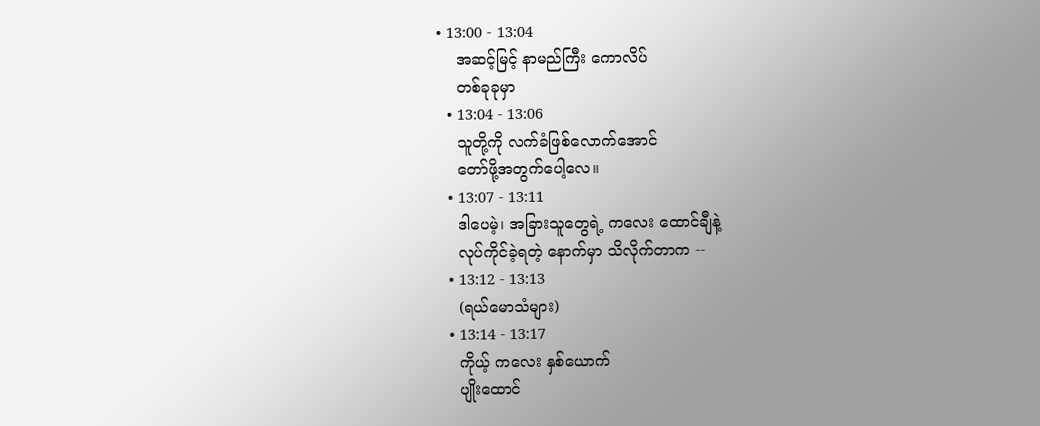• 13:00 - 13:04
    အဆင့်မြင့် နာမည်ကြီး ကောလိပ်
    တစ်ခုခုမှာ
  • 13:04 - 13:06
    သူတို့ကို လက်ခံဖြစ်လောက်အောင်
    တော်ဖို့အတွက်ပေါ့လေ။
  • 13:07 - 13:11
    ဒါပေမဲ့၊ အခြားသူတွေရဲ့ ကလေး ထောင်ချီနဲ့
    လုပ်ကိုင်ခဲ့ရတဲ့ နောက်မှာ သိလိုက်တာက --
  • 13:12 - 13:13
    (ရယ်မောသံများ)
  • 13:14 - 13:17
    ကိုယ့် ကလေး နှစ်ယောက်
    ပျိုးထောင်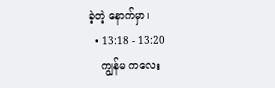ခဲ့တဲ့ နောက်မှာ၊
  • 13:18 - 13:20
    ကျွန်မ ကလေး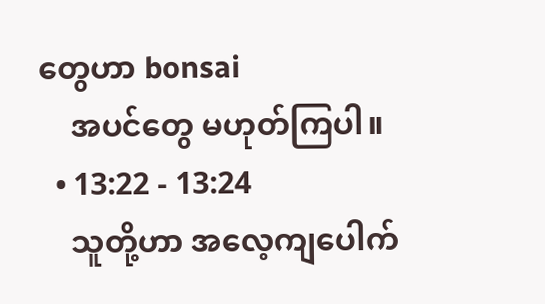တွေဟာ bonsai
    အပင်တွေ မဟုတ်ကြပါ။
  • 13:22 - 13:24
    သူတို့ဟာ အလေ့ကျပေါက်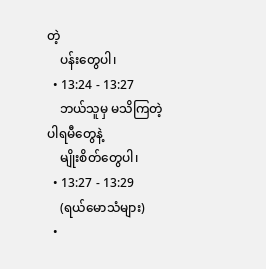တဲ့
    ပန်းတွေပါ၊
  • 13:24 - 13:27
    ဘယ်သူမှ မသိကြတဲ့ ပါရမီတွေနဲ့
    မျိုးစိတ်တွေပါ၊
  • 13:27 - 13:29
    (ရယ်မောသံများ)
  •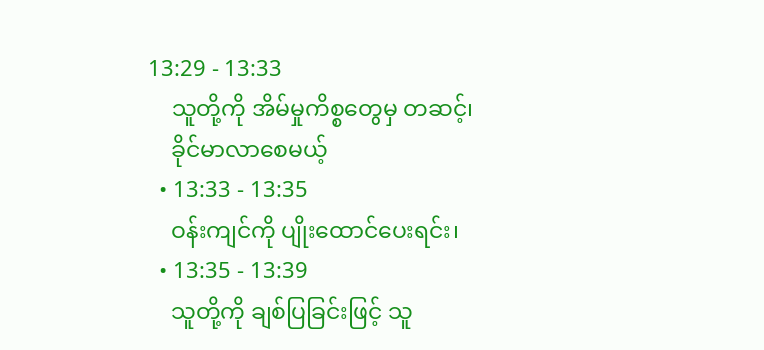13:29 - 13:33
    သူတို့ကို အိမ်မှုကိစ္စတွေမှ တဆင့်၊
    ခိုင်မာလာစေမယ့်
  • 13:33 - 13:35
    ဝန်းကျင်ကို ပျိုးထောင်ပေးရင်း၊
  • 13:35 - 13:39
    သူတို့ကို ချစ်ပြခြင်းဖြင့် သူ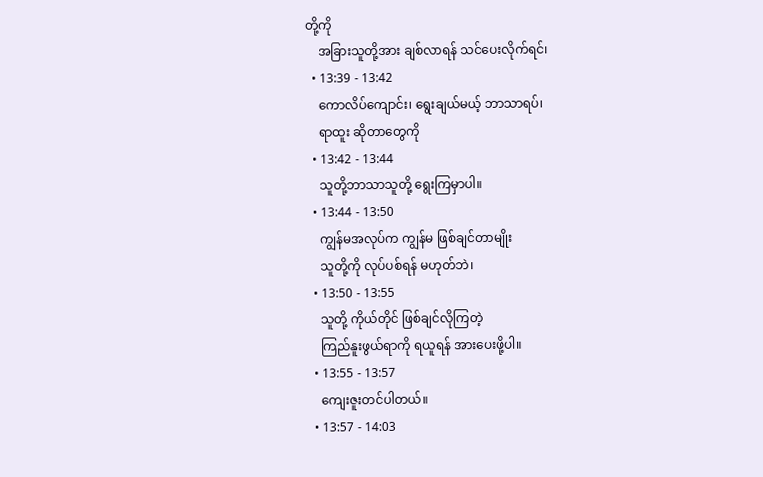တို့ကို
    အခြားသူတို့အား ချစ်လာရန် သင်ပေးလိုက်ရင်၊
  • 13:39 - 13:42
    ကောလိပ်ကျောင်း၊ ရွေးချယ်မယ့် ဘာသာရပ်၊
    ရာထူး ဆိုတာတွေကို
  • 13:42 - 13:44
    သူတို့ဘာသာသူတို့ ရွေးကြမှာပါ။
  • 13:44 - 13:50
    ကျွန်မအလုပ်က ကျွန်မ ဖြစ်ချင်တာမျိုး
    သူတို့ကို လုပ်ပစ်ရန် မဟုတ်ဘဲ၊
  • 13:50 - 13:55
    သူတို့ ကိုယ်တိုင် ဖြစ်ချင်လိုကြတဲ့
    ကြည်နူးဖွယ်ရာကို ရယူရန် အားပေးဖို့ပါ။
  • 13:55 - 13:57
    ကျေးဇူးတင်ပါတယ်။
  • 13:57 - 14:03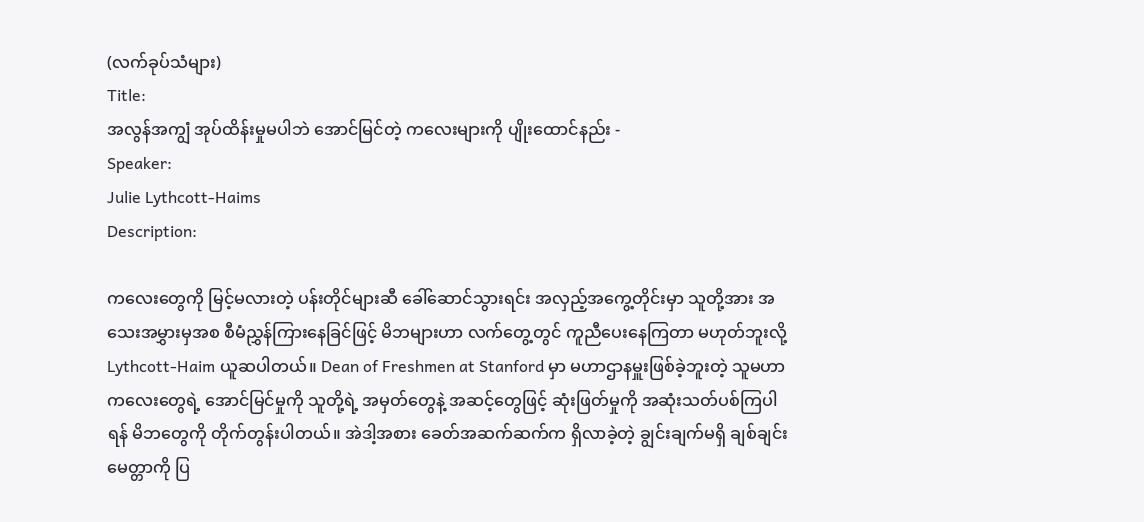(လက်ခုပ်သံများ)
Title:
အလွန်အကျွံ အုပ်ထိန်းမှုမပါဘဲ အောင်မြင်တဲ့ ကလေးများကို ပျိုးထောင်နည်း -
Speaker:
Julie Lythcott-Haims
Description:

ကလေးတွေကို မြင့်မလားတဲ့ ပန်းတိုင်များဆီ ခေါ်ဆောင်သွားရင်း အလှည့်အကွေ့တိုင်းမှာ သူတို့အား အသေးအမွှားမှအစ စီမံညွှန်ကြားနေခြင်ဖြင့် မိဘများဟာ လက်တွေ့တွင် ကူညီပေးနေကြတာ မဟုတ်ဘူးလို့ Lythcott-Haim ယူဆပါတယ်။ Dean of Freshmen at Stanford မှာ မဟာဌာနမှူးဖြစ်ခဲ့ဘူးတဲ့ သူမဟာ ကလေးတွေရဲ့ အောင်မြင်မှုကို သူတို့ရဲ့ အမှတ်တွေနဲ့ အဆင့်တွေဖြင့် ဆုံးဖြတ်မှုကို အဆုံးသတ်ပစ်ကြပါရန် မိဘတွေကို တိုက်တွန်းပါတယ်။ အဲဒါ့အစား ခေတ်အဆက်ဆက်က ရှိလာခဲ့တဲ့ ချွင်းချက်မရှိ ချစ်ချင်းမေတ္တာကို ပြ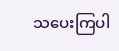သပေးကြပါ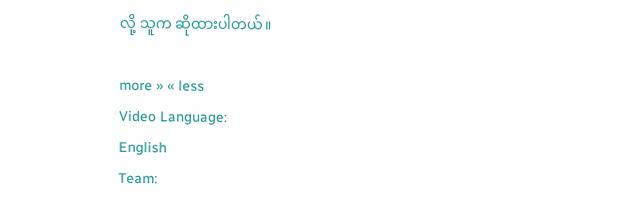လို့ သူက ဆိုထားပါတယ်။

more » « less
Video Language:
English
Team: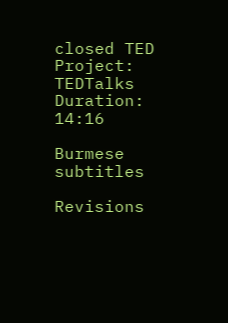closed TED
Project:
TEDTalks
Duration:
14:16

Burmese subtitles

Revisions